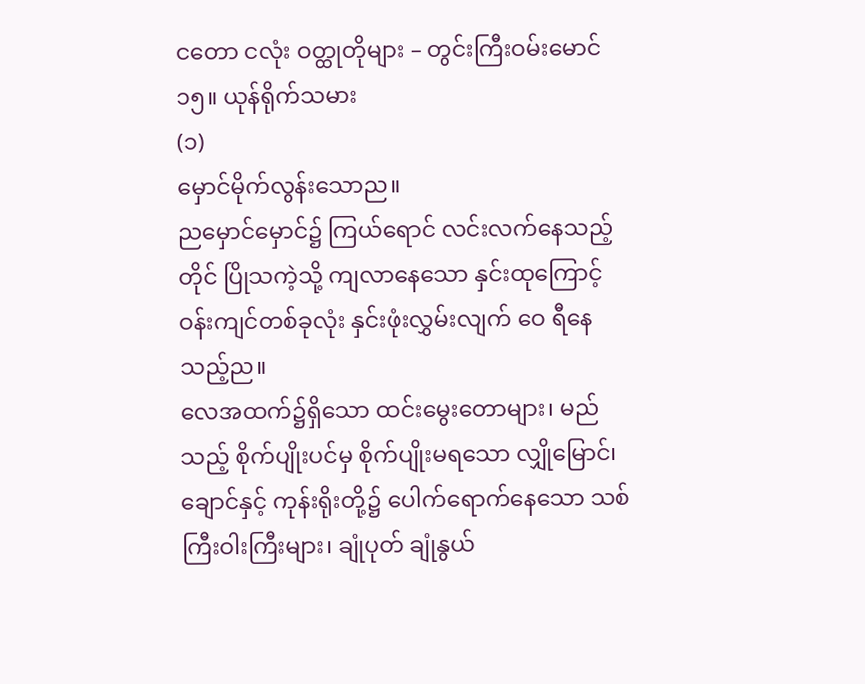ငတော ငလုံး ဝတ္ထုတိုများ – တွင်းကြီးဝမ်းမောင်
၁၅။ ယုန်ရိုက်သမား
(၁)
မှောင်မိုက်လွန်းသောည။
ညမှောင်မှောင်၌ ကြယ်ရောင် လင်းလက်နေသည့်တိုင် ပြိုသကဲ့သို့ ကျလာနေသော နှင်းထုကြောင့် ဝန်းကျင်တစ်ခုလုံး နှင်းဖုံးလွှမ်းလျက် ဝေ ရီနေသည့်ည။
လေအထက်၌ရှိသော ထင်းမွေးတောများ၊ မည်သည့် စိုက်ပျိုးပင်မှ စိုက်ပျိုးမရသော လျှိုမြောင်၊ ချောင်နှင့် ကုန်းရိုးတို့၌ ပေါက်ရောက်နေသော သစ်ကြီးဝါးကြီးများ၊ ချုံပုတ် ချုံနွယ်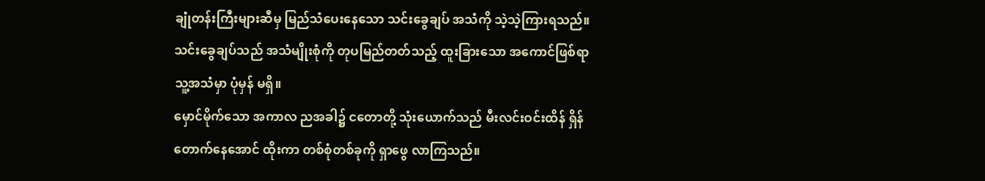ချုံတန်းကြီးများဆီမှ မြည်သံပေးနေသော သင်းခွေချပ် အသံကို သဲ့သဲ့ကြားရသည်။ သင်းခွေချပ်သည် အသံမျိုးစုံကို တုပမြည်တတ်သည့် ထူးခြားသော အကောင်ဖြစ်ရာ သူ့အသံမှာ ပုံမှန် မရှိ။
မှောင်မိုက်သော အကာလ ညအခါ၌ ငတောတို့ သုံးယောက်သည် မီးလင်းဝင်းထိန် ရှိန်တောက်နေအောင် ထိုးကာ တစ်စုံတစ်ခုကို ရှာဖွေ လာကြသည်။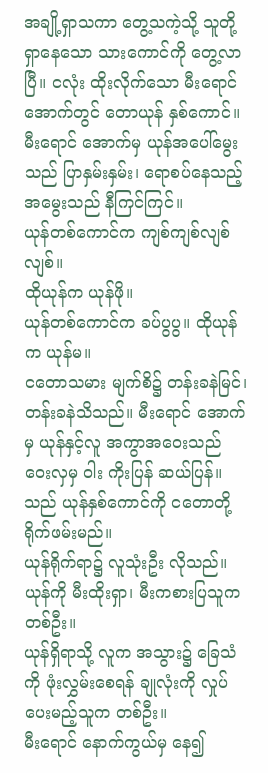အချို့ရှာသကာ တွေ့သကဲ့သို့ သူတို့ ရှာနေသော သားကောင်ကို တွေ့လာပြီ။ ငလုံး ထိုးလိုက်သော မီးရောင်အောက်တွင် တောယုန် နှစ်ကောင်။ မီးရောင် အောက်မှ ယုန်အပေါ်မွေးသည် ပြာနှမ်းနှမ်း၊ ရောစပ်နေသည့် အမွေးသည် နီကြင်ကြင်။
ယုန်တစ်ကောင်က ကျစ်ကျစ်လျစ်လျစ်။
ထိုယုန်က ယုန်ဖို။
ယုန်တစ်ကောင်က ခပ်ပွပွ။ ထိုယုန်က ယုန်မ။
ငတောသမား မျက်စိ၌ တန်းခနဲမြင်၊ တန်းခနဲသိသည်။ မီးရောင် အောက်မှ ယုန်နှင့်လူ အကွာအဝေးသည် ဝေးလှမှ ဝါး ကိုးပြန် ဆယ်ပြန်။
သည် ယုန်နှစ်ကောင်ကို ငတောတို့ ရိုက်ဖမ်းမည်။
ယုန်ရိုက်ရာ၌ လူသုံးဦး လိုသည်။
ယုန်ကို မီးထိုးရှာ၊ မီးကစားပြသူက တစ်ဦး။
ယုန်ရှိရာသို့ လူက အသွား၌ ခြေသံကို ဖုံးလွှမ်းစေရန် ချုလုံးကို လှုပ်ပေးမည့်သူက တစ်ဦး။
မီးရောင် နောက်ကွယ်မှ နေ၍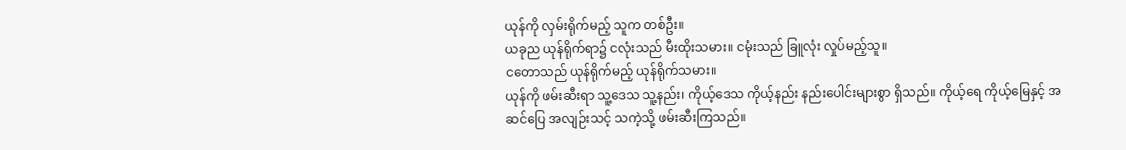ယုန်ကို လှမ်းရိုက်မည့် သူက တစ်ဦး။
ယခုည ယုန်ရိုက်ရာ၌ ငလုံးသည် မီးထိုးသမား။ ငမုံးသည် ခြူလုံး လှုပ်မည့်သူ။
ငတောသည် ယုန်ရိုက်မည့် ယုန်ရိုက်သမား။
ယုန်ကို ဖမ်းဆီးရာ သူ့ဒေသ သူ့နည်း၊ ကိုယ့်ဒေသ ကိုယ့်နည်း နည်းပေါင်းများစွာ ရှိသည်။ ကိုယ့်ရေ ကိုယ့်မြေနှင့် အဆင်ပြေ အလျဉ်းသင့် သကဲ့သို့ ဖမ်းဆီးကြသည်။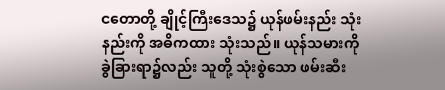ငတောတို့ ချိုင့်ကြီးဒေသ၌ ယုန်ဖမ်းနည်း သုံးနည်းကို အဓိကထား သုံးသည်။ ယုန်သမားကို ခွဲခြားရာ၌လည်း သူတို့ သုံးစွဲသော ဖမ်းဆီး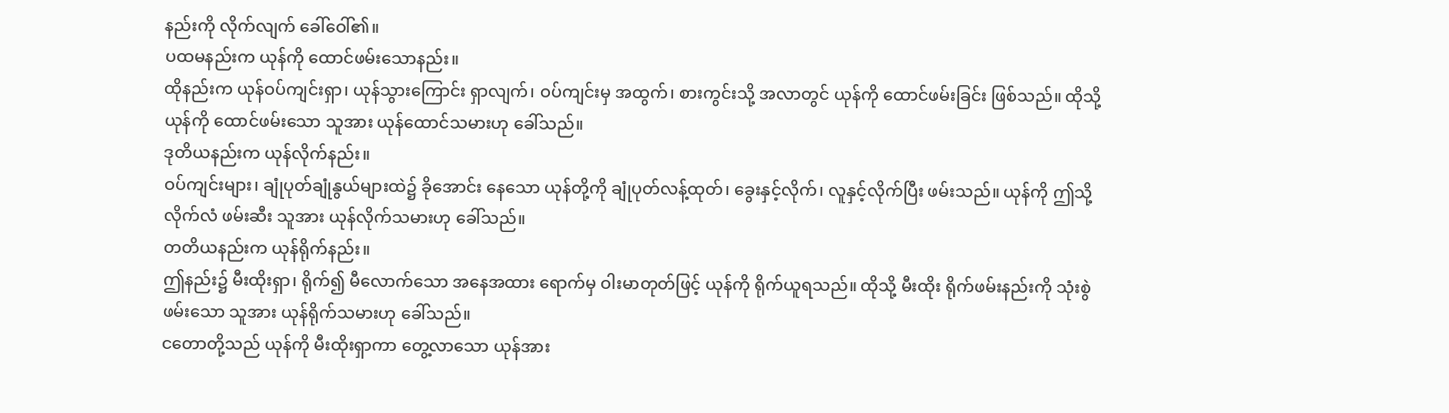နည်းကို လိုက်လျက် ခေါ်ဝေါ်၏။
ပထမနည်းက ယုန်ကို ထောင်ဖမ်းသောနည်း။
ထိုနည်းက ယုန်ဝပ်ကျင်းရှာ၊ ယုန်သွားကြောင်း ရှာလျက်၊ ဝပ်ကျင်းမှ အထွက်၊ စားကွင်းသို့ အလာတွင် ယုန်ကို ထောင်ဖမ်းခြင်း ဖြစ်သည်။ ထိုသို့ ယုန်ကို ထောင်ဖမ်းသော သူအား ယုန်ထောင်သမားဟု ခေါ်သည်။
ဒုတိယနည်းက ယုန်လိုက်နည်း။
ဝပ်ကျင်းများ၊ ချုံပုတ်ချုံနွယ်များထဲ၌ ခိုအောင်း နေသော ယုန်တို့ကို ချုံပုတ်လန့်ထုတ်၊ ခွေးနှင့်လိုက်၊ လူနှင့်လိုက်ပြီး ဖမ်းသည်။ ယုန်ကို ဤသို့ လိုက်လံ ဖမ်းဆီး သူအား ယုန်လိုက်သမားဟု ခေါ်သည်။
တတိယနည်းက ယုန်ရိုက်နည်း။
ဤနည်း၌ မီးထိုးရှာ၊ ရိုက်၍ မီလောက်သော အနေအထား ရောက်မှ ဝါးမာတုတ်ဖြင့် ယုန်ကို ရိုက်ယူရသည်။ ထိုသို့ မီးထိုး ရိုက်ဖမ်းနည်းကို သုံးစွဲဖမ်းသော သူအား ယုန်ရိုက်သမားဟု ခေါ်သည်။
ငတောတို့သည် ယုန်ကို မီးထိုးရှာကာ တွေ့လာသော ယုန်အား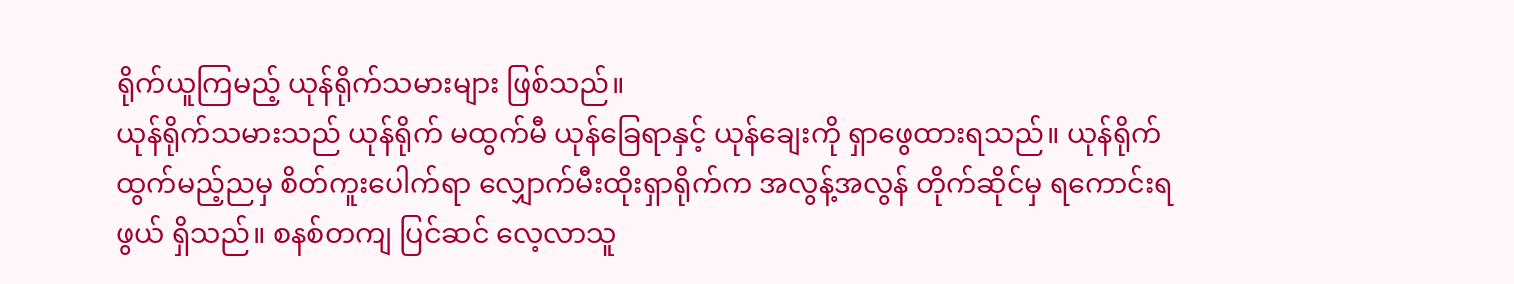ရိုက်ယူကြမည့် ယုန်ရိုက်သမားများ ဖြစ်သည်။
ယုန်ရိုက်သမားသည် ယုန်ရိုက် မထွက်မီ ယုန်ခြေရာနှင့် ယုန်ချေးကို ရှာဖွေထားရသည်။ ယုန်ရိုက်ထွက်မည့်ညမှ စိတ်ကူးပေါက်ရာ လျှောက်မီးထိုးရှာရိုက်က အလွန့်အလွန် တိုက်ဆိုင်မှ ရကောင်းရဖွယ် ရှိသည်။ စနစ်တကျ ပြင်ဆင် လေ့လာသူ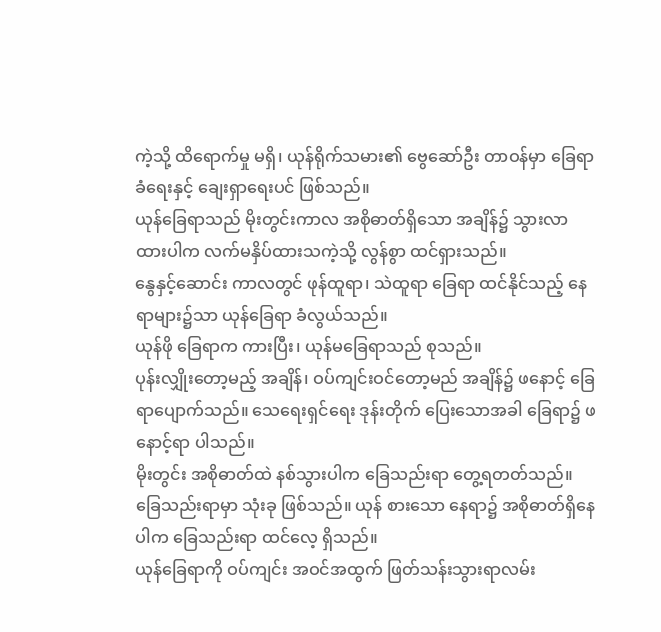ကဲ့သို့ ထိရောက်မှု မရှိ၊ ယုန်ရိုက်သမား၏ ဗွေဆော်ဦး တာဝန်မှာ ခြေရာခံရေးနှင့် ချေးရှာရေးပင် ဖြစ်သည်။
ယုန်ခြေရာသည် မိုးတွင်းကာလ အစိုဓာတ်ရှိသော အချိန်၌ သွားလာ ထားပါက လက်မနှိပ်ထားသကဲ့သို့ လွန်စွာ ထင်ရှားသည်။
နွေနှင့်ဆောင်း ကာလတွင် ဖုန်ထူရာ၊ သဲထူရာ ခြေရာ ထင်နိုင်သည့် နေရာများ၌သာ ယုန်ခြေရာ ခံလွယ်သည်။
ယုန်ဖို ခြေရာက ကားပြီး၊ ယုန်မခြေရာသည် စုသည်။
ပုန်းလျှိုးတော့မည့် အချိန်၊ ဝပ်ကျင်းဝင်တော့မည် အချိန်၌ ဖနောင့် ခြေရာပျောက်သည်။ သေရေးရှင်ရေး ဒုန်းတိုက် ပြေးသောအခါ ခြေရာ၌ ဖနောင့်ရာ ပါသည်။
မိုးတွင်း အစိုဓာတ်ထဲ နစ်သွားပါက ခြေသည်းရာ တွေ့ရတတ်သည်။ ခြေသည်းရာမှာ သုံးခု ဖြစ်သည်။ ယုန် စားသော နေရာ၌ အစိုဓာတ်ရှိနေပါက ခြေသည်းရာ ထင်လေ့ ရှိသည်။
ယုန်ခြေရာကို ဝပ်ကျင်း အဝင်အထွက် ဖြတ်သန်းသွားရာလမ်း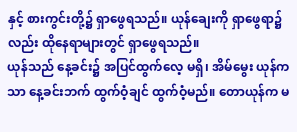နှင့် စားကွင်းတို့၌ ရှာဖွေရသည်။ ယုန်ချေးကို ရှာဖွေရာ၌လည်း ထိုနေရာများတွင် ရှာဖွေရသည်။
ယုန်သည် နေ့ခင်း၌ အပြင်ထွက်လေ့ မရှိ၊ အိမ်မွေး ယုန်ကသာ နေ့ခင်းဘက် ထွက်ဝံ့ချင် ထွက်ဝံ့မည်။ တောယုန်က မ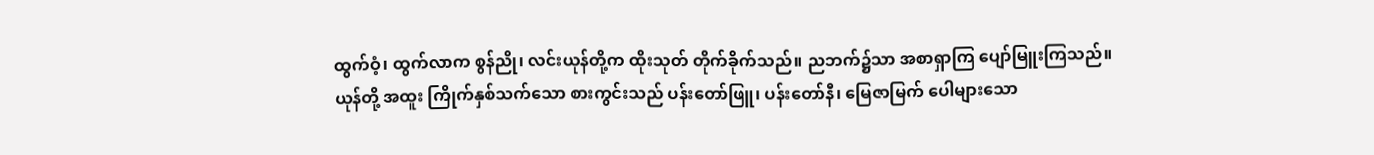ထွက်ဝံ့၊ ထွက်လာက စွန်ညို၊ လင်းယုန်တို့က ထိုးသုတ် တိုက်ခိုက်သည်။ ညဘက်၌သာ အစာရှာကြ ပျော်မြူးကြသည်။
ယုန်တို့ အထူး ကြိုက်နှစ်သက်သော စားကွင်းသည် ပန်းတော်ဖြူ၊ ပန်းတော်နီ၊ မြေဇာမြက် ပေါများသော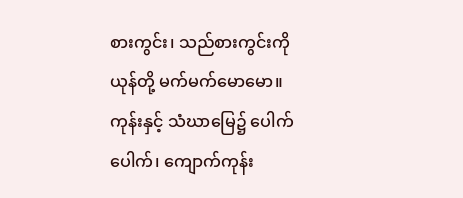စားကွင်း၊ သည်စားကွင်းကို ယုန်တို့ မက်မက်မောမော။
ကုန်းနှင့် သံဃာမြေ၌ ပေါက်ပေါက်၊ ကျောက်ကုန်း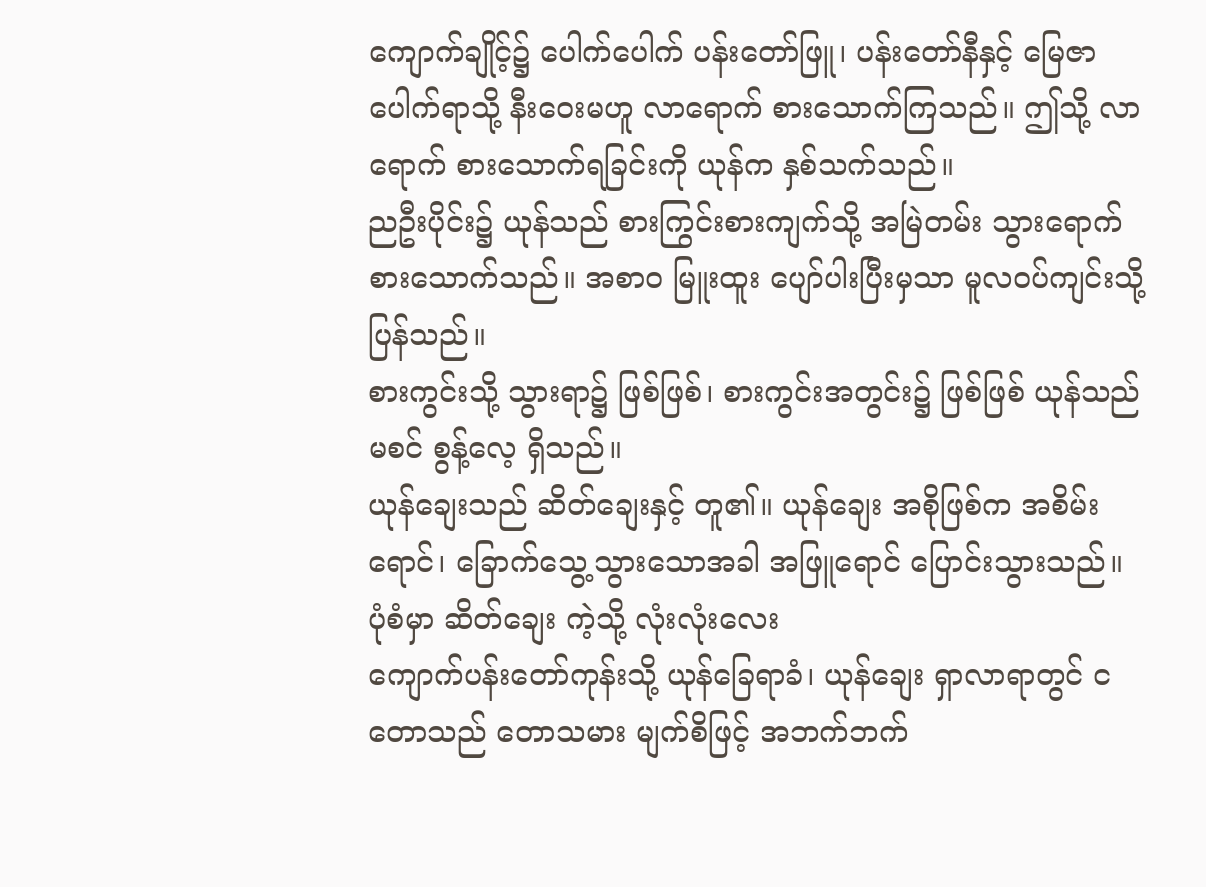ကျောက်ချိုင့်၌ ပေါက်ပေါက် ပန်းတော်ဖြူ၊ ပန်းတော်နီနှင့် မြေဇာ ပေါက်ရာသို့ နီးဝေးမဟူ လာရောက် စားသောက်ကြသည်။ ဤသို့ လာရောက် စားသောက်ရခြင်းကို ယုန်က နှစ်သက်သည်။
ညဦးပိုင်း၌ ယုန်သည် စားကြွင်းစားကျက်သို့ အမြဲတမ်း သွားရောက် စားသောက်သည်။ အစာဝ မြူးထူး ပျော်ပါးပြီးမှသာ မူလဝပ်ကျင်းသို့ ပြန်သည်။
စားကွင်းသို့ သွားရာ၌ ဖြစ်ဖြစ်၊ စားကွင်းအတွင်း၌ ဖြစ်ဖြစ် ယုန်သည် မစင် စွန့်လေ့ ရှိသည်။
ယုန်ချေးသည် ဆိတ်ချေးနှင့် တူ၏။ ယုန်ချေး အစိုဖြစ်က အစိမ်းရောင်၊ ခြောက်သွေ့သွားသောအခါ အဖြူရောင် ပြောင်းသွားသည်။ ပုံစံမှာ ဆိတ်ချေး ကဲ့သို့ လုံးလုံးလေး
ကျောက်ပန်းတော်ကုန်းသို့ ယုန်ခြေရာခံ၊ ယုန်ချေး ရှာလာရာတွင် ငတောသည် တောသမား မျက်စိဖြင့် အဘက်ဘက်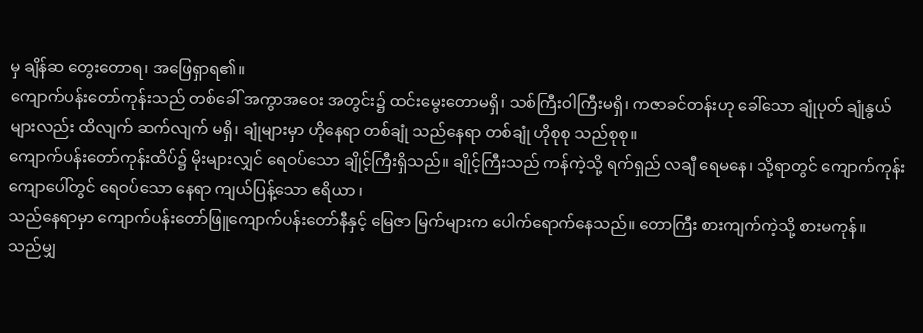မှ ချိန်ဆ တွေးတောရ၊ အဖြေရှာရ၏။
ကျောက်ပန်းတော်ကုန်းသည် တစ်ခေါ် အကွာအဝေး အတွင်း၌ ထင်းမွေးတောမရှိ၊ သစ်ကြီးဝါကြီးမရှိ၊ ကဇာခင်တန်းဟု ခေါ်သော ချုံပုတ် ချုံနွယ်များလည်း ထိလျက် ဆက်လျက် မရှိ၊ ချုံများမှာ ဟိုနေရာ တစ်ချုံ သည်နေရာ တစ်ချုံ ဟိုစုစု သည်စုစု။
ကျောက်ပန်းတော်ကုန်းထိပ်၌ မိုးများလျှင် ရေဝပ်သော ချိုင့်ကြီးရှိသည်။ ချိုင့်ကြီးသည် ကန်ကဲ့သို့ ရက်ရှည် လချီ ရေမနေ၊ သို့ရာတွင် ကျောက်ကုန်းကျောပေါ်တွင် ရေဝပ်သော နေရာ ကျယ်ပြန့်သော ဧရိယာ ၊
သည်နေရာမှာ ကျောက်ပန်းတော်ဖြူကျောက်ပန်းတော်နီနှင့် မြေဇာ မြက်များက ပေါက်ရောက်နေသည်။ တောကြီး စားကျက်ကဲ့သို့ စားမကုန်။
သည်မျှ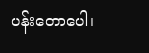ပန်းတောပေါ၊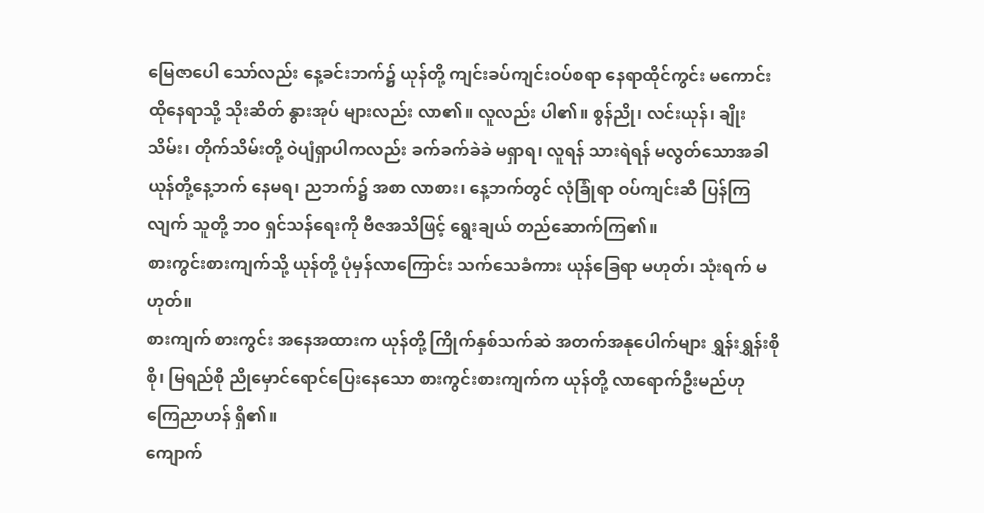မြေဇာပေါ သော်လည်း နေ့ခင်းဘက်၌ ယုန်တို့ ကျင်းခပ်ကျင်းဝပ်စရာ နေရာထိုင်ကွင်း မကောင်း ထိုနေရာသို့ သိုးဆိတ် နွားအုပ် များလည်း လာ၏။ လူလည်း ပါ၏။ စွန်ညို၊ လင်းယုန်၊ ချိုးသိမ်း၊ တိုက်သိမ်းတို့ ဝဲပျံရှာပါကလည်း ခက်ခက်ခဲခဲ မရှာရ၊ လူရန် သားရဲရန် မလွတ်သောအခါ ယုန်တို့နေ့ဘက် နေမရ၊ ညဘက်၌ အစာ လာစား၊ နေ့ဘက်တွင် လုံခြုံရာ ဝပ်ကျင်းဆီ ပြန်ကြလျက် သူတို့ ဘဝ ရှင်သန်ရေးကို ဗီဇအသိဖြင့် ရွေးချယ် တည်ဆောက်ကြ၏။
စားကွင်းစားကျက်သို့ ယုန်တို့ ပုံမှန်လာကြောင်း သက်သေခံကား ယုန်ခြေရာ မဟုတ်၊ သုံးရက် မဟုတ်။
စားကျက် စားကွင်း အနေအထားက ယုန်တို့ ကြိုက်နှစ်သက်ဆဲ အတက်အနုပေါက်များ ရွှန်းရွှန်းစိုစို၊ မြရည်စို ညိုမှောင်ရောင်ပြေးနေသော စားကွင်းစားကျက်က ယုန်တို့ လာရောက်ဦးမည်ဟု ကြေညာဟန် ရှိ၏။
ကျောက်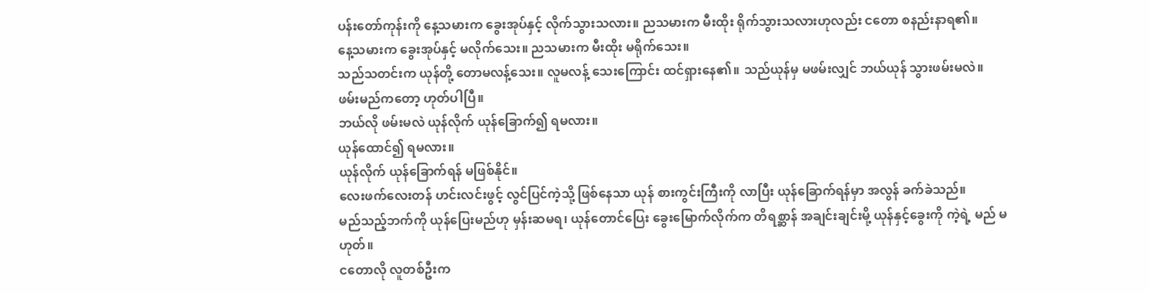ပန်းတော်ကုန်းကို နေ့သမားက ခွေးအုပ်နှင့် လိုက်သွားသလား။ ညသမားက မီးထိုး ရိုက်သွားသလားဟုလည်း ငတော စနည်းနာရ၏။
နေ့သမားက ခွေးအုပ်နှင့် မလိုက်သေး။ ညသမားက မီးထိုး မရိုက်သေး။
သည်သတင်းက ယုန်တို့ တောမလန့်သေး။ လူမလန့် သေးကြောင်း ထင်ရှားနေ၏။ သည်ယုန်မှ မဖမ်းလျှင် ဘယ်ယုန် သွားဖမ်းမလဲ။
ဖမ်းမည်ကတော့ ဟုတ်ပါပြီ။
ဘယ်လို ဖမ်းမလဲ ယုန်လိုက် ယုန်ခြောက်၍ ရမလား။
ယုန်ထောင်၍ ရမလား။
ယုန်လိုက် ယုန်ခြောက်ရန် မဖြစ်နိုင်။
လေးဖက်လေးတန် ဟင်းလင်းဖွင့် လွင်ပြင်ကဲ့သို့ ဖြစ်နေသာ ယုန် စားကွင်းကြီးကို လာပြီး ယုန်ခြောက်ရန်မှာ အလွန် ခက်ခဲသည်။
မည်သည့်ဘက်ကို ယုန်ပြေးမည်ဟု မှန်းဆမရ၊ ယုန်တောင်ပြေး ခွေးမြောက်လိုက်က တိရစ္ဆာန် အချင်းချင်းမို့ ယုန်နှင့်ခွေးကို ကဲ့ရဲ့ မည် မဟုတ်။
ငတောလို လူတစ်ဦးက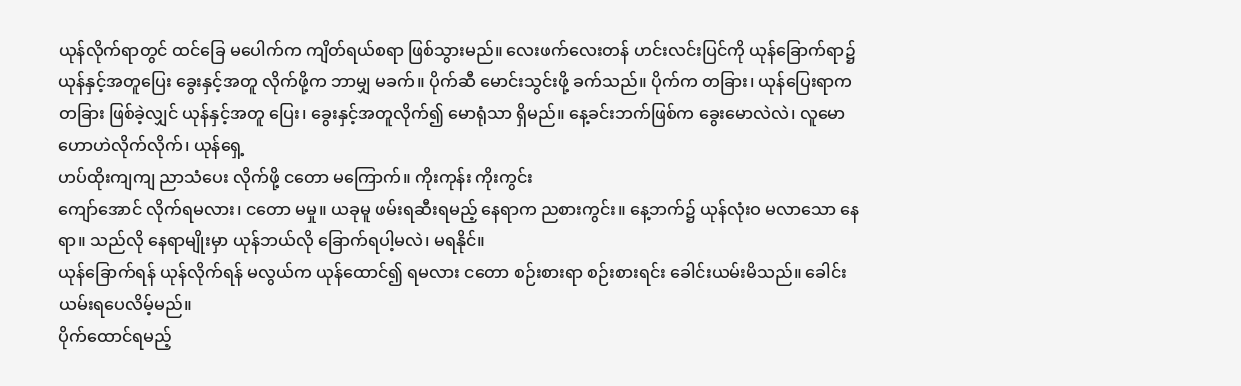ယုန်လိုက်ရာတွင် ထင်ခြေ မပေါက်က ကျိတ်ရယ်စရာ ဖြစ်သွားမည်။ လေးဖက်လေးတန် ဟင်းလင်းပြင်ကို ယုန်ခြောက်ရာ၌ ယုန်နှင့်အတူပြေး ခွေးနှင့်အတူ လိုက်ဖို့က ဘာမျှ မခက်။ ပိုက်ဆီ မောင်းသွင်းဖို့ ခက်သည်။ ပိုက်က တခြား၊ ယုန်ပြေးရာက တခြား ဖြစ်ခဲ့လျှင် ယုန်နှင့်အတူ ပြေး၊ ခွေးနှင့်အတူလိုက်၍ မောရုံသာ ရှိမည်။ နေ့ခင်းဘက်ဖြစ်က ခွေးမောလဲလဲ၊ လူမော ဟောဟဲလိုက်လိုက်၊ ယုန်ရှေ့
ဟပ်ထိုးကျကျ ညာသံပေး လိုက်ဖို့ ငတော မကြောက်။ ကိုးကုန်း ကိုးကွင်း
ကျော်အောင် လိုက်ရမလား၊ ငတော မမှု။ ယခုမူ ဖမ်းရဆီးရမည့် နေရာက ညစားကွင်း။ နေ့ဘက်၌ ယုန်လုံးဝ မလာသော နေရာ။ သည်လို နေရာမျိုးမှာ ယုန်ဘယ်လို ခြောက်ရပါ့မလဲ၊ မရနိုင်။
ယုန်ခြောက်ရန် ယုန်လိုက်ရန် မလွယ်က ယုန်ထောင်၍ ရမလား ငတော စဉ်းစားရာ စဉ်းစားရင်း ခေါင်းယမ်းမိသည်။ ခေါင်းယမ်းရပေလိမ့်မည်။
ပိုက်ထောင်ရမည့်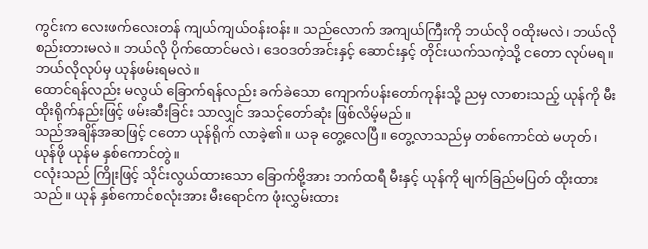ကွင်းက လေးဖက်လေးတန် ကျယ်ကျယ်ဝန်းဝန်း။ သည်လောက် အကျယ်ကြီးကို ဘယ်လို ဝထိုးမလဲ၊ ဘယ်လို စည်းတားမလဲ။ ဘယ်လို ပိုက်ထောင်မလဲ၊ ဒေဝဒတ်အင်းနှင့် ဆောင်းနှင့် တိုင်းယက်သကဲ့သို့ ငတော လုပ်မရ။ ဘယ်လိုလုပ်မှ ယုန်ဖမ်းရမလဲ။
ထောင်ရန်လည်း မလွယ် ခြောက်ရန်လည်း ခက်ခဲသော ကျောက်ပန်းတော်ကုန်းသို့ ညမှ လာစားသည့် ယုန်ကို မီးထိုးရိုက်နည်းဖြင့် ဖမ်းဆီးခြင်း သာလျှင် အသင့်တော်ဆုံး ဖြစ်လိမ့်မည်။
သည်အချိန်အဆဖြင့် ငတော ယုန်ရိုက် လာခဲ့၏။ ယခု တွေ့လေပြီ။ တွေ့လာသည်မှ တစ်ကောင်ထဲ မဟုတ်၊ ယုန်ဖို ယုန်မ နှစ်ကောင်တွဲ။
ငလုံးသည် ကြိုးဖြင့် သိုင်းလွယ်ထားသော ခြောက်ဗို့အား ဘက်ထရီ မီးနှင့် ယုန်ကို မျက်ခြည်မပြတ် ထိုးထားသည်။ ယုန် နှစ်ကောင်စလုံးအား မီးရောင်က ဖုံးလွှမ်းထား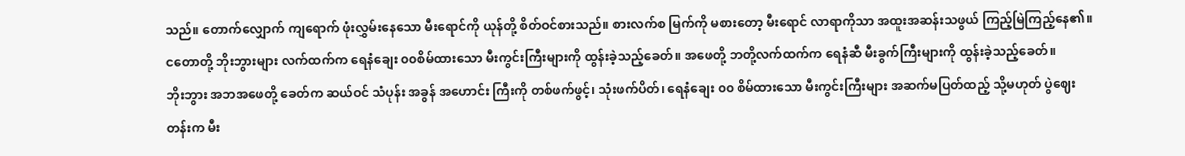သည်။ တောက်လျှောက် ကျရောက် ဖုံးလွှမ်းနေသော မီးရောင်ကို ယုန်တို့ စိတ်ဝင်စားသည်။ စားလက်စ မြက်ကို မစားတော့ မီးရောင် လာရာကိုသာ အထူးအဆန်းသဖွယ် ကြည့်မြဲကြည့်နေ၏။
ငတောတို့ ဘိုးဘွားများ လက်ထက်က ရေနံချေး ၀၀စိမ်ထားသော မီးကွင်းကြီးများကို ထွန်းခဲ့သည့်ခေတ်။ အဖေတို့ ဘတို့လက်ထက်က ရေနံဆီ မီးခွက်ကြီးများကို ထွန်းခဲ့သည့်ခေတ်။
ဘိုးဘွား အဘအဖေတို့ ခေတ်က ဆယ်ဝင် သံပုန်း အခွန် အဟောင်း ကြီးကို တစ်ဖက်ဖွင့်၊ သုံးဖက်ပိတ်၊ ရေနံချေး ၀၀ စိမ်ထားသော မီးကွင်းကြီးများ အဆက်မပြတ်ထည့် သို့မဟုတ် ပွဲဈေးတန်းက မီး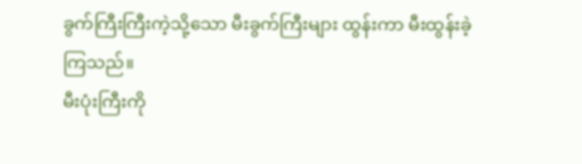ခွက်ကြီးကြီးကဲ့သို့သော မီးခွက်ကြီးများ ထွန်းကာ မီးထွန်းခဲ့ကြသည်။
မီးပုံးကြီးကို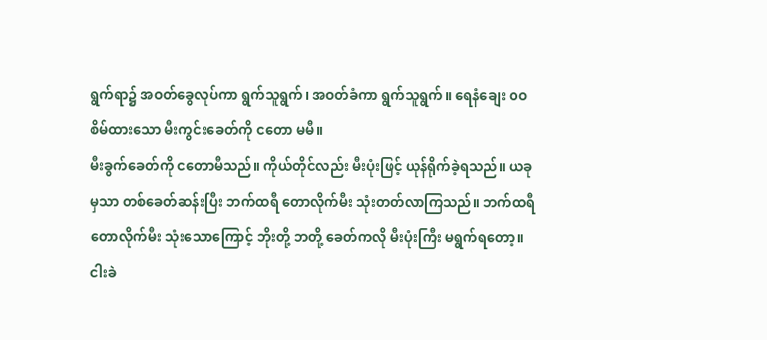ရွက်ရာ၌ အဝတ်ခွေလုပ်ကာ ရွက်သူရွက်၊ အဝတ်ခံကာ ရွက်သူရွက်။ ရေနံချေး ၀ဝစိမ်ထားသော မီးကွင်းခေတ်ကို ငတော မမီ။
မီးခွက်ခေတ်ကို ငတောမီသည်။ ကိုယ်တိုင်လည်း မီးပုံးဖြင့် ယုန်ရိုက်ခဲ့ရသည်။ ယခုမှသာ တစ်ခေတ်ဆန်းပြီး ဘက်ထရီ တောလိုက်မီး သုံးတတ်လာကြသည်။ ဘက်ထရီ တောလိုက်မီး သုံးသောကြောင့် ဘိုးတို့ ဘတို့ ခေတ်ကလို မီးပုံးကြီး မရွက်ရတော့။ ငါးခဲ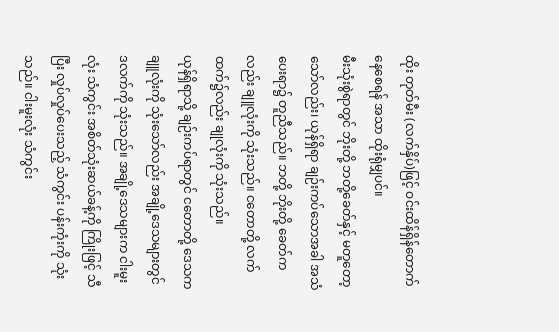ထိုး တုတ်မီး (လက်နှိပ်)ဖြင့် ဝင်းထိန်ရှိန်တောက် နေစေရန် အသာ ထိုးရုံမျှပင်။
မီးသုံးစွဲရာတွင် ဘိုးတို့ ဘတို့ခေတ်နှင့် မတူတော့သော်လည်း၊ ယုန်ရှိရာ ချဉ်းကပ်သောအခါ အသံပေးရာ၌ တူညီသည်။ ဘတို့ ဘိုးတို့ ခေတ်ကလည်း ချူလုံးကို သုံးသည်။ ငတောတို့ လက်ထက်၌လည်း ချုလုံးကို သုံးသည်။
ယုန်ရှိရာသို့ ချဉ်းကပ်ရာတွင် ငတောတို့ ဒေသက ချူလုံးကို သုံးသော်လည်း အချို့ဒေသများတွင် ဒလက်ကို သုံးသည်။ အချို့ဒေသများက ငါးမူးလုံး သံကွင်း အစိတ်သုံးဆယ်ခန့်ကို ကြိုးဖြင့် သီပြီး လှုပ်လှုပ်ပေးသည့် သံကွင်း ပန်းကုံးကို သုံးသည်။ ငါးမူးလုံး သံကွင်း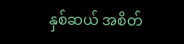နှစ်ဆယ် အစိတ်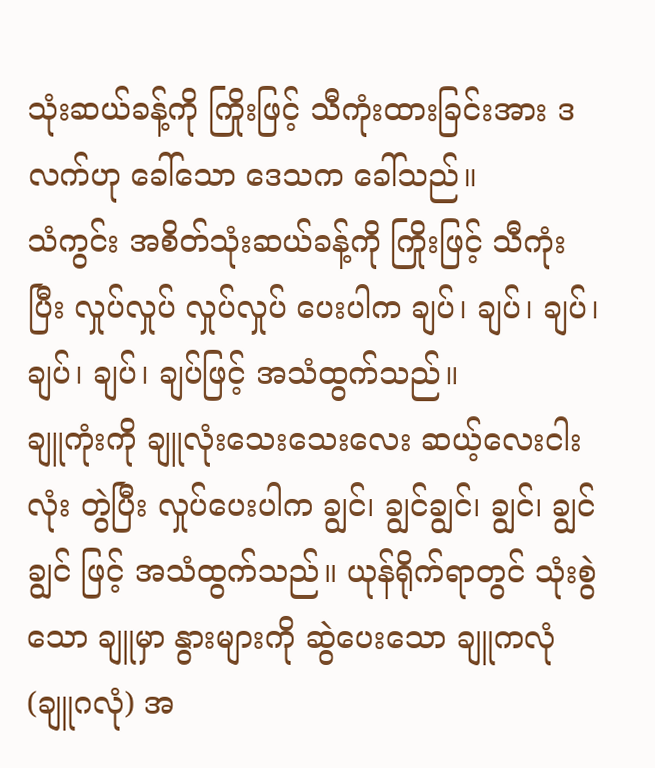သုံးဆယ်ခန့်ကို ကြိုးဖြင့် သီကုံးထားခြင်းအား ဒလက်ဟု ခေါ်သော ဒေသက ခေါ်သည်။
သံကွင်း အစိတ်သုံးဆယ်ခန့်ကို ကြိုးဖြင့် သီကုံးပြီး လှုပ်လှုပ် လှုပ်လှုပ် ပေးပါက ချပ်၊ ချပ်၊ ချပ်၊ ချပ်၊ ချပ်၊ ချပ်ဖြင့် အသံထွက်သည်။
ချူကုံးကို ချူလုံးသေးသေးလေး ဆယ့်လေးငါးလုံး တွဲပြီး လှုပ်ပေးပါက ချွင်၊ ချွင်ချွင်၊ ချွင်၊ ချွင် ချွင် ဖြင့် အသံထွက်သည်။ ယုန်ရိုက်ရာတွင် သုံးစွဲသော ချူမှာ နွားများကို ဆွဲပေးသော ချူကလုံ (ချူဂလုံ) အ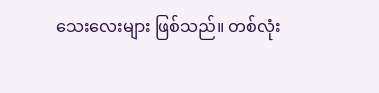သေးလေးများ ဖြစ်သည်။ တစ်လုံး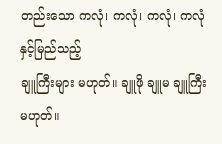တည်းသော ကလုံ၊ ကလုံ၊ ကလုံ၊ ကလုံ နှင့်မြည်သည့်
ချူကြီးများ မဟုတ်။ ချူဖို ချူမ ချူကြီး မဟုတ်။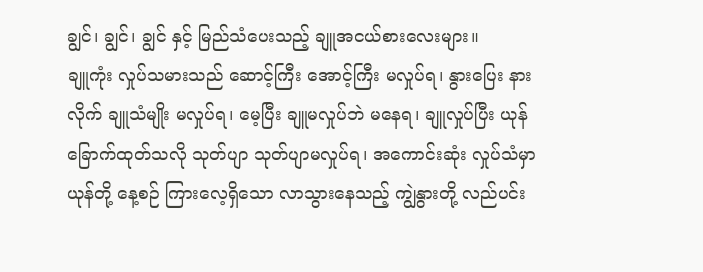ချွင်၊ ချွင်၊ ချွင် နှင့် မြည်သံပေးသည့် ချူအငယ်စားလေးများ။
ချူကုံး လှုပ်သမားသည် ဆောင့်ကြီး အောင့်ကြီး မလှုပ်ရ၊ နွားပြေး နားလိုက် ချူသံမျိုး မလှုပ်ရ၊ မေ့ပြီး ချူမလှုပ်ဘဲ မနေရ၊ ချူလှုပ်ပြီး ယုန်ခြောက်ထုတ်သလို သုတ်ပျာ သုတ်ပျာမလှုပ်ရ၊ အကောင်းဆုံး လှုပ်သံမှာ ယုန်တို့ နေ့စဉ် ကြားလေ့ရှိသော လာသွားနေသည့် ကျွဲနွားတို့ လည်ပင်း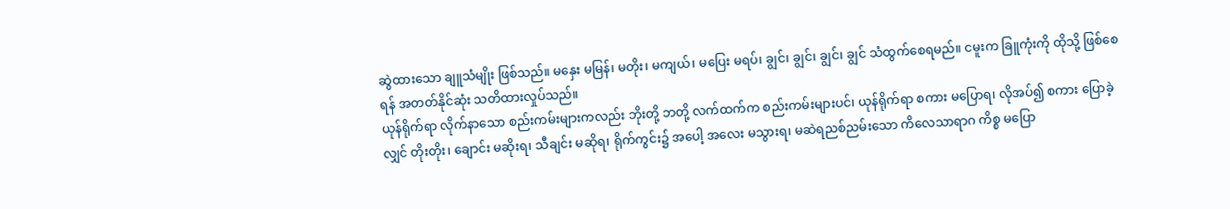ဆွဲထားသော ချူသံမျိုး ဖြစ်သည်။ မနှေး မမြန်၊ မတိုး၊ မကျယ်၊ မပြေး မရပ်၊ ချွင်၊ ချွင်၊ ချွင်၊ ချွင် သံထွက်စေရမည်။ ငမူးက ခြူကုံးကို ထိုသို့ ဖြစ်စေရန် အတတ်နိုင်ဆုံး သတိထားလှုပ်သည်။
ယုန်ရိုက်ရာ လိုက်နာသော စည်းကမ်းများကလည်း ဘိုးတို့ ဘတို့ လက်ထက်က စည်းကမ်းများပင်၊ ယုန်ရိုက်ရာ စကား မပြောရ၊ လိုအပ်၍ စကား ပြောခဲ့လျှင် တိုးတိုး၊ ချောင်း မဆိုးရ၊ သီချင်း မဆိုရ၊ ရိုက်ကွင်း၌ အပေါ့ အလေး မသွားရ၊ မဆဲရညစ်ညမ်းသော ကိလေသာရာဂ ကိစ္စ မပြော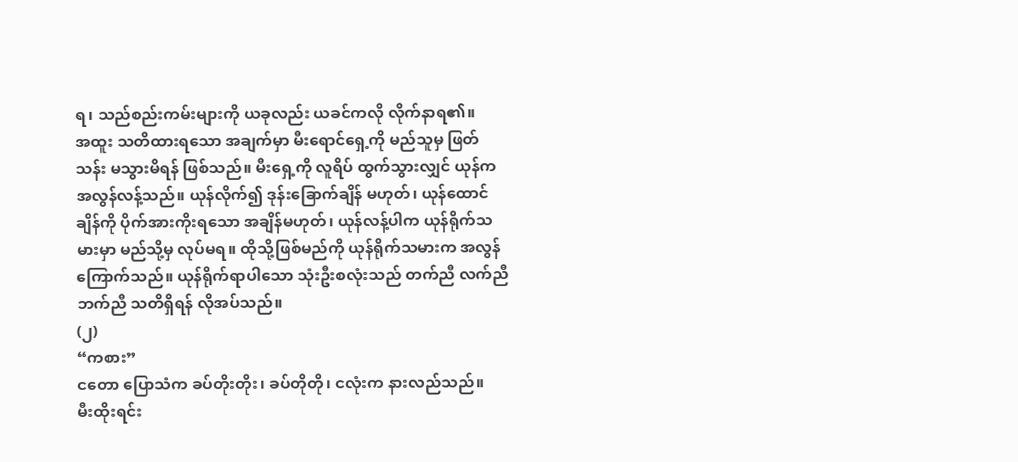ရ၊ သည်စည်းကမ်းများကို ယခုလည်း ယခင်ကလို လိုက်နာရ၏။
အထူး သတိထားရသော အချက်မှာ မီးရောင်ရှေ့ကို မည်သူမှ ဖြတ်သန်း မသွားမိရန် ဖြစ်သည်။ မီးရှေ့ကို လူရိပ် ထွက်သွားလျှင် ယုန်က အလွန်လန့်သည်။ ယုန်လိုက်၍ ဒုန်းခြောက်ချိန် မဟုတ်၊ ယုန်ထောင်ချိန်ကို ပိုက်အားကိုးရသော အချိန်မဟုတ်၊ ယုန်လန့်ပါက ယုန်ရိုက်သမားမှာ မည်သို့မှ လုပ်မရ။ ထိုသို့ဖြစ်မည်ကို ယုန်ရိုက်သမားက အလွန် ကြောက်သည်။ ယုန်ရိုက်ရာပါသော သုံးဦးစလုံးသည် တက်ညီ လက်ညီ ဘက်ညီ သတိရှိရန် လိုအပ်သည်။
(၂)
“ကစား”
ငတော ပြောသံက ခပ်တိုးတိုး၊ ခပ်တိုတို၊ ငလုံးက နားလည်သည်။
မီးထိုးရင်း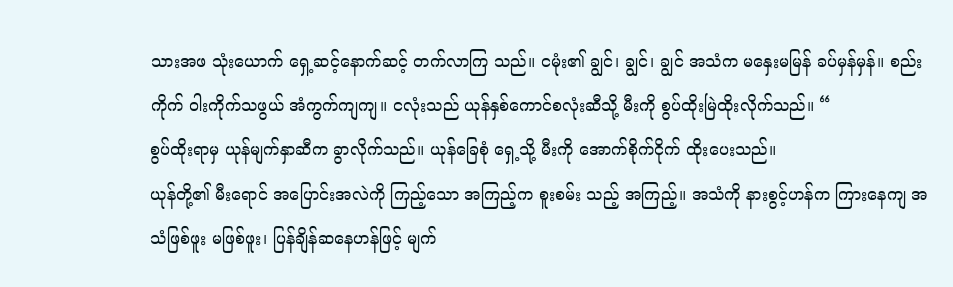သားအဖ သုံးယောက် ရှေ့ဆင့်နောက်ဆင့် တက်လာကြ သည်။ ငမုံး၏ ချွင်၊ ချွင်၊ ချွင် အသံက မနှေးမမြန် ခပ်မှန်မှန်။ စည်းကိုက် ဝါးကိုက်သဖွယ် အံကွက်ကျကျ။ ငလုံးသည် ယုန်နှစ်ကောင်စလုံးဆီသို့ မီးကို စွပ်ထိုးမြဲထိုးလိုက်သည်။ “
စွပ်ထိုးရာမှ ယုန်မျက်နှာဆီက ခွာလိုက်သည်။ ယုန်ခြေစုံ ရှေ့သို့ မီးကို အောက်စိုက်ငိုက် ထိုးပေးသည်။
ယုန်တို့၏ မီးရောင် အပြောင်းအလဲကို ကြည့်သော အကြည့်က စူးစမ်း သည့် အကြည့်။ အသံကို နားစွင့်ဟန်က ကြားနေကျ အသံဖြစ်ဖူး မဖြစ်ဖူး၊ ပြန်ချိန်ဆနေဟန်ဖြင့် မျက်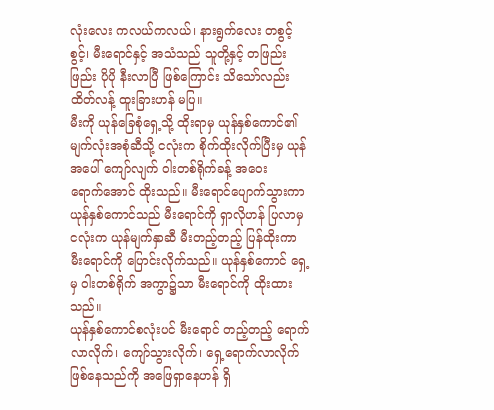လုံးလေး ကလယ်ကလယ်၊ နားရွက်လေး တစွင့်စွင့်၊ မီးရောင်နှင့် အသံသည် သူတို့နှင့် တဖြည်းဖြည်း ပိုပို နီးလာပြီ ဖြစ်ကြောင်း သိသော်လည်း ထိတ်လန့် ထူးခြားဟန် မပြ။
မီးကို ယုန်ခြေစုံရှေ့သို့ ထိုးရာမှ ယုန်နှစ်ကောင်၏ မျက်လုံးအစုံဆီသို့ ငလုံးက စိုက်ထိုးလိုက်ပြီးမှ ယုန်အပေါ် ကျော်လျက် ဝါးတစ်ရိုက်ခန့် အဝေး
ရောက်အောင် ထိုးသည်။ မီးရောင်ပျောက်သွားကာ ယုန်နှစ်ကောင်သည် မီးရောင်ကို ရှာလိုဟန် ပြလာမှ ငလုံးက ယုန်မျက်နှာဆီ မီးတည့်တည့် ပြန်ထိုးကာ မီးရောင်ကို ပြောင်းလိုက်သည်။ ယုန်နှစ်ကောင် ရှေ့မှ ဝါးတစ်ရိုက် အကွာ၌သာ မီးရောင်ကို ထိုးထားသည်။
ယုန်နှစ်ကောင်စလုံးပင် မီးရောင် တည့်တည့် ရောက်လာလိုက်၊ ကျော်သွားလိုက်၊ ရှေ့ရောက်လာလိုက် ဖြစ်နေသည်ကို အဖြေရှာနေဟန် ရှိ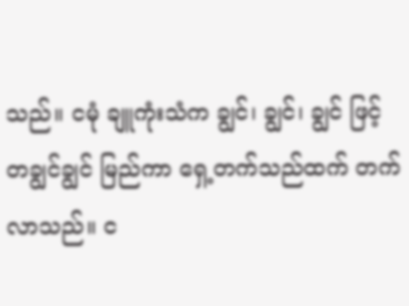သည်။ ငမုံ ချူကုံးသံက ချွင်၊ ချွင်၊ ချွင် ဖြင့် တချွင်ချွင် မြည်ကာ ရှေ့တက်သည်ထက် တက်လာသည်။ င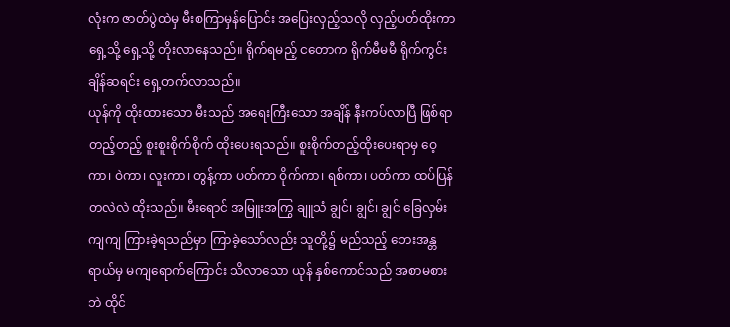လုံးက ဇာတ်ပွဲထဲမှ မီးစကြာမှန်ပြောင်း အပြေးလှည့်သလို လှည့်ပတ်ထိုးကာ ရှေ့သို့ ရှေ့သို့ တိုးလာနေသည်။ ရိုက်ရမည့် ငတောက ရိုက်မီမမီ ရိုက်ကွင်း ချိန်ဆရင်း ရှေ့တက်လာသည်။
ယုန်ကို ထိုးထားသော မီးသည် အရေးကြီးသော အချိန် နီးကပ်လာပြီ ဖြစ်ရာ တည့်တည့် စူးစူးစိုက်စိုက် ထိုးပေးရသည်။ စူးစိုက်တည့်ထိုးပေးရာမှ ဝေ့ကာ၊ ဝဲကာ၊ လူးကာ၊ တွန့်ကာ ပတ်ကာ ဝိုက်ကာ၊ ရစ်ကာ၊ ပတ်ကာ ထပ်ပြန်တလဲလဲ ထိုးသည်။ မီးရောင် အမြူးအကြွ ချူသံ ချွင်၊ ချွင်၊ ချွင် ခြေလှမ်း ကျကျ ကြားခဲ့ရသည်မှာ ကြာခဲ့သော်လည်း သူတို့၌ မည်သည့် ဘေးအန္တရာယ်မှ မကျရောက်ကြောင်း သိလာသော ယုန် နှစ်ကောင်သည် အစာမစားဘဲ ထိုင်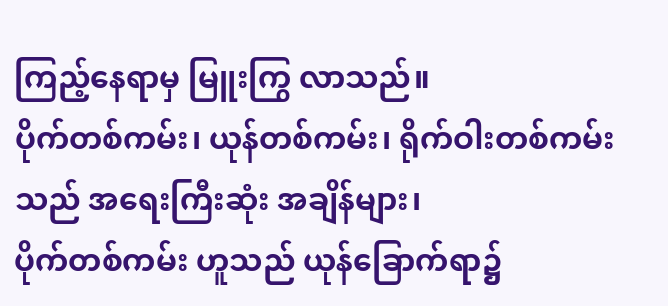ကြည့်နေရာမှ မြူးကြွ လာသည်။
ပိုက်တစ်ကမ်း၊ ယုန်တစ်ကမ်း၊ ရိုက်ဝါးတစ်ကမ်းသည် အရေးကြီးဆုံး အချိန်များ၊
ပိုက်တစ်ကမ်း ဟူသည် ယုန်ခြောက်ရာ၌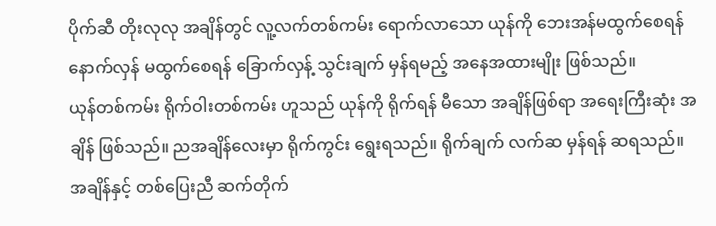ပိုက်ဆီ တိုးလုလု အချိန်တွင် လူ့လက်တစ်ကမ်း ရောက်လာသော ယုန်ကို ဘေးအန်မထွက်စေရန် နောက်လှန် မထွက်စေရန် ခြောက်လှန့် သွင်းချက် မှန်ရမည့် အနေအထားမျိုး ဖြစ်သည်။
ယုန်တစ်ကမ်း ရိုက်ဝါးတစ်ကမ်း ဟူသည် ယုန်ကို ရိုက်ရန် မီသော အချိန်ဖြစ်ရာ အရေးကြီးဆုံး အချိန် ဖြစ်သည်။ ညအချိန်လေးမှာ ရိုက်ကွင်း ရွေးရသည်။ ရိုက်ချက် လက်ဆ မှန်ရန် ဆရသည်။ အချိန်နှင့် တစ်ပြေးညီ ဆက်တိုက်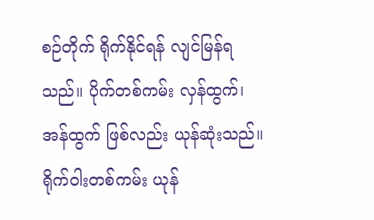စဉ်တိုက် ရိုက်နိုင်ရန် လျင်မြန်ရသည်။ ပိုက်တစ်ကမ်း လှန်ထွက်၊ အန်ထွက် ဖြစ်လည်း ယုန်ဆုံးသည်။ ရိုက်ဝါးတစ်ကမ်း ယုန်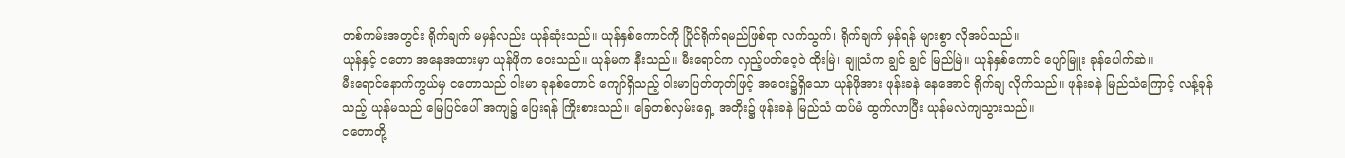တစ်ကမ်းအတွင်း ရိုက်ချက် မမှန်လည်း ယုန်ဆုံးသည်။ ယုန်နှစ်ကောင်ကို ပြိုင်ရိုက်ရမည်ဖြစ်ရာ လက်သွက်၊ ရိုက်ချက် မှန်ရန် များစွာ လိုအပ်သည်။
ယုန်နှင့် ငတော အနေအထားမှာ ယုန်ဖိုက ဝေးသည်။ ယုန်မက နီးသည်။ မီးရောင်က လှည့်ပတ်ဝေ့ဝဲ ထိုးမြဲ၊ ချူသံက ချွင် ချွင် မြည်မြဲ။ ယုန်နှစ်ကောင် ပျော်မြူး ခုန်ပေါက်ဆဲ။
မီးရောင်နောက်ကွယ်မှ ငတောသည် ဝါးမာ ခုနစ်တောင် ကျော်ရှိသည့် ဝါးမာပြတ်တုတ်ဖြင့် အဝေး၌ရှိသော ယုန်ဖိုအား ဖုန်းခနဲ နေအောင် ရိုက်ချ လိုက်သည်။ ဖုန်းခနဲ မြည်သံကြောင့် လန့်ခုန်သည့် ယုန်မသည် မြေပြင်ပေါ် အကျ၌ ပြေးရန် ကြိုးစားသည်။ ခြေတစ်လှမ်းရှေ့ အတိုး၌ ဖုန်းခနဲ မြည်သံ ထပ်မံ ထွက်လာပြီး ယုန်မလဲကျသွားသည်။
ငတောတို့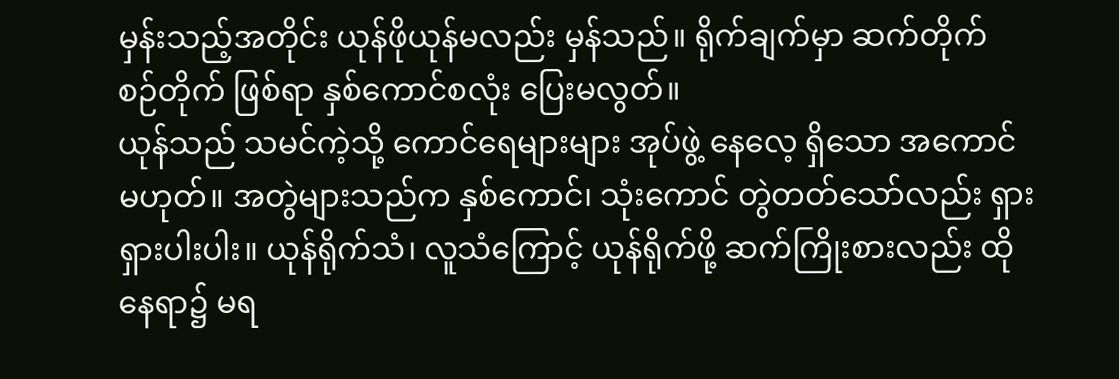မှန်းသည့်အတိုင်း ယုန်ဖိုယုန်မလည်း မှန်သည်။ ရိုက်ချက်မှာ ဆက်တိုက် စဉ်တိုက် ဖြစ်ရာ နှစ်ကောင်စလုံး ပြေးမလွတ်။
ယုန်သည် သမင်ကဲ့သို့ ကောင်ရေများများ အုပ်ဖွဲ့ နေလေ့ ရှိသော အကောင်မဟုတ်။ အတွဲများသည်က နှစ်ကောင်၊ သုံးကောင် တွဲတတ်သော်လည်း ရှားရှားပါးပါး။ ယုန်ရိုက်သံ၊ လူသံကြောင့် ယုန်ရိုက်ဖို့ ဆက်ကြိုးစားလည်း ထိုနေရာ၌ မရ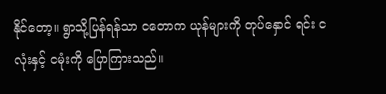နိုင်တော့။ ရွာသို့ပြန်ရန်သာ ငတောက ယုန်များကို တုပ်နှောင် ရင်း ငလုံးနှင့် ငမုံးကို ပြောကြားသည်။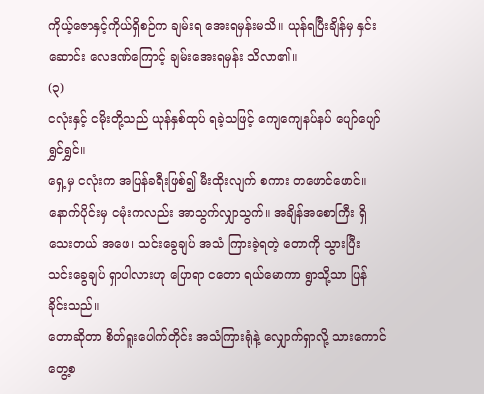ကိုယ့်ဇောနှင့်ကိုယ်ရှိစဉ်က ချမ်းရ အေးရမှန်းမသိ။ ယုန်ရပြီးချိန်မှ နှင်းဆောင်း လေဒဏ်ကြောင့် ချမ်းအေးရမှန်း သိလာ၏။
(၃)
ငလုံးနှင့် ငမိုးတို့သည် ယုန်နှစ်ထုပ် ရခဲ့သဖြင့် ကျေကျေနပ်နပ် ပျော်ပျော် ရွှင်ရွှင်။
ရှေ့မှ ငလုံးက အပြန်ခရီးဖြစ်၍ မီးထိုးလျက် စကား တဖောင်ဖောင်။ နောက်ပိုင်းမှ ငမုံးကလည်း အာသွက်လျှာသွက်။ အချိန်အစောကြီး ရှိသေးတယ် အဖေ၊ သင်းခွေချပ် အသံ ကြားခဲ့ရတဲ့ တောကို သွားပြီး သင်းခွေချပ် ရှာပါလားဟု ပြောရာ ငတော ရယ်မောကာ ရွာသို့သာ ပြန်ခိုင်းသည်။
တောဆိုတာ စိတ်ရူးပေါက်တိုင်း အသံကြားရုံနဲ့ လျှောက်ရှာလို့ သားကောင် တွေ့စ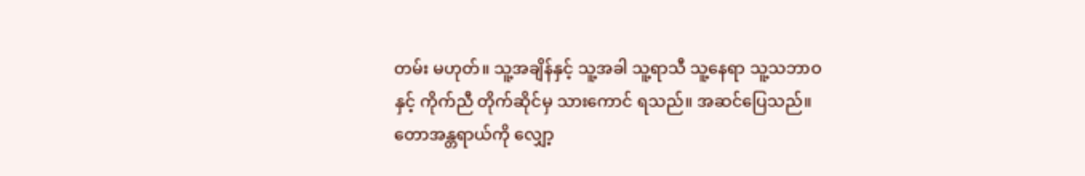တမ်း မဟုတ်။ သူ့အချိန်နှင့် သူ့အခါ သူ့ရာသီ သူ့နေရာ သူ့သဘာဝနှင့် ကိုက်ညီ တိုက်ဆိုင်မှ သားကောင် ရသည်။ အဆင်ပြေသည်။ တောအန္တရာယ်ကို လျှော့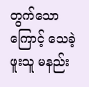တွက်သောကြောင့် သေခဲ့ဖူးသူ မနည်း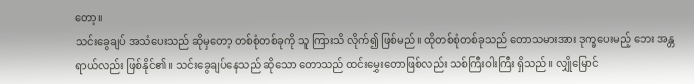တော့။
သင်းခွေချပ် အသံပေးသည် ဆိုမှတော့ တစ်စုံတစ်ခုကို သူ ကြားသိ လိုက်၍ ဖြစ်မည်။ ထိုတစ်စုံတစ်ခုသည် တောသမားအား ဒုက္ခပေးမည့် ဘေး အန္တရာယ်လည်း ဖြစ်နိုင်၏။ သင်းခွေချပ်နေသည် ဆိုသော တောသည် ထင်းမွှေးတောဖြစ်လည်း သစ်ကြီးဝါးကြီး ရှိသည်။ လျှိုမြောင်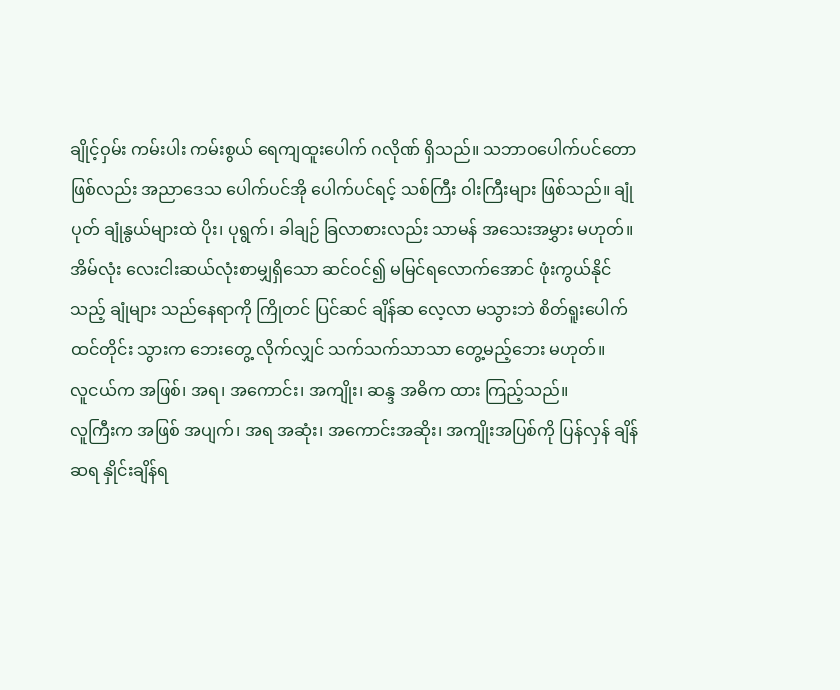ချိုင့်ဝှမ်း ကမ်းပါး ကမ်းစွယ် ရေကျထူးပေါက် ဂလိုဏ် ရှိသည်။ သဘာဝပေါက်ပင်တောဖြစ်လည်း အညာဒေသ ပေါက်ပင်အို ပေါက်ပင်ရင့် သစ်ကြီး ဝါးကြီးများ ဖြစ်သည်။ ချုံပုတ် ချုံနွယ်များထဲ ပိုး၊ ပုရွက်၊ ခါချဉ် ခြလာစားလည်း သာမန် အသေးအမွှား မဟုတ်။ အိမ်လုံး လေးငါးဆယ်လုံးစာမျှရှိသော ဆင်ဝင်၍ မမြင်ရလောက်အောင် ဖုံးကွယ်နိုင်သည့် ချုံများ သည်နေရာကို ကြိုတင် ပြင်ဆင် ချိန်ဆ လေ့လာ မသွားဘဲ စိတ်ရူးပေါက် ထင်တိုင်း သွားက ဘေးတွေ့ လိုက်လျှင် သက်သက်သာသာ တွေ့မည့်ဘေး မဟုတ်။
လူငယ်က အဖြစ်၊ အရ၊ အကောင်း၊ အကျိုး၊ ဆန္ဒ အဓိက ထား ကြည့်သည်။
လူကြီးက အဖြစ် အပျက်၊ အရ အဆုံး၊ အကောင်းအဆိုး၊ အကျိုးအပြစ်ကို ပြန်လှန် ချိန်ဆရ နှိုင်းချိန်ရ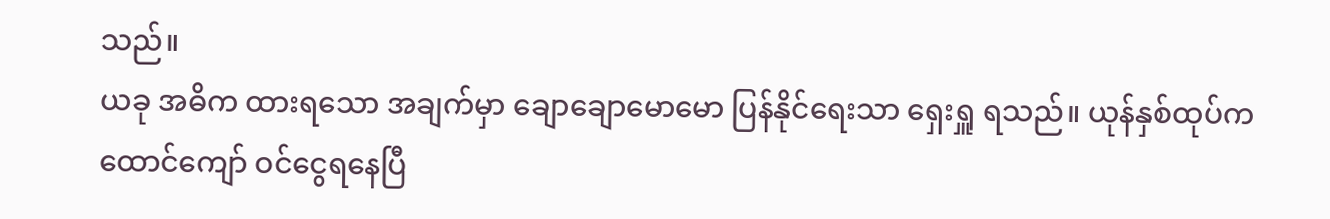သည်။
ယခု အဓိက ထားရသော အချက်မှာ ချောချောမောမော ပြန်နိုင်ရေးသာ ရှေးရှူ ရသည်။ ယုန်နှစ်ထုပ်က ထောင်ကျော် ဝင်ငွေရနေပြီ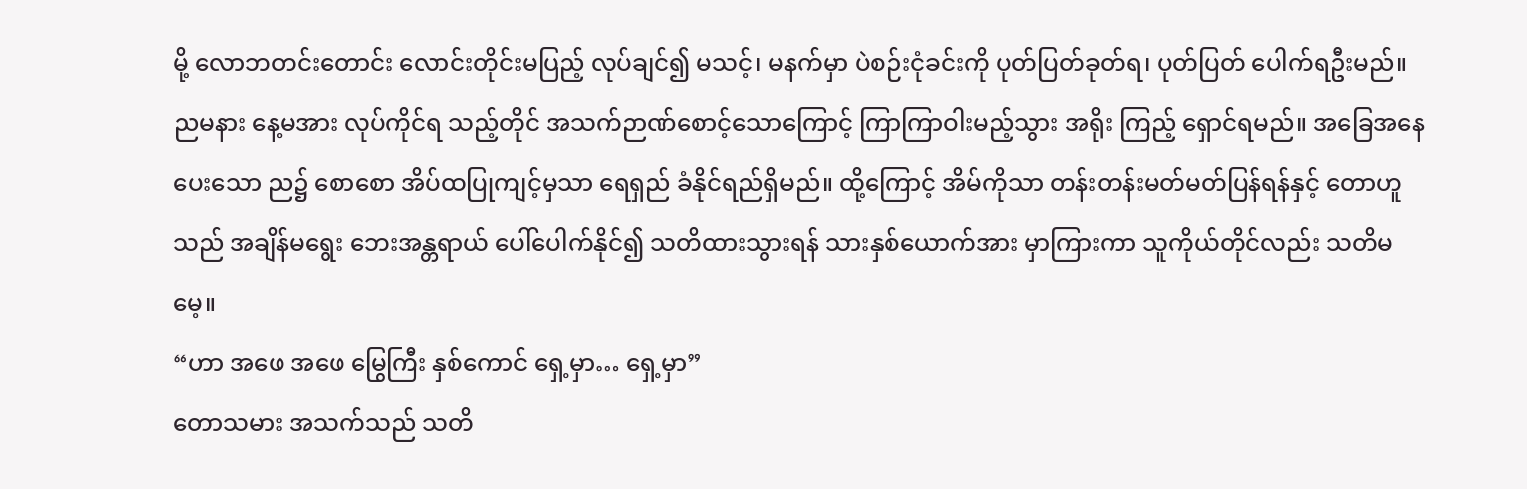မို့ လောဘတင်းတောင်း လောင်းတိုင်းမပြည့် လုပ်ချင်၍ မသင့်၊ မနက်မှာ ပဲစဉ်းငုံခင်းကို ပုတ်ပြတ်ခုတ်ရ၊ ပုတ်ပြတ် ပေါက်ရဦးမည်။ ညမနား နေ့မအား လုပ်ကိုင်ရ သည့်တိုင် အသက်ဉာဏ်စောင့်သောကြောင့် ကြာကြာဝါးမည့်သွား အရိုး ကြည့် ရှောင်ရမည်။ အခြေအနေ ပေးသော ည၌ စောစော အိပ်ထပြုကျင့်မှသာ ရေရှည် ခံနိုင်ရည်ရှိမည်။ ထို့ကြောင့် အိမ်ကိုသာ တန်းတန်းမတ်မတ်ပြန်ရန်နှင့် တောဟူသည် အချိန်မရွေး ဘေးအန္တရာယ် ပေါ်ပေါက်နိုင်၍ သတိထားသွားရန် သားနှစ်ယောက်အား မှာကြားကာ သူကိုယ်တိုင်လည်း သတိမမေ့။
“ဟာ အဖေ အဖေ မြွေကြီး နှစ်ကောင် ရှေ့မှာ… ရှေ့မှာ”
တောသမား အသက်သည် သတိ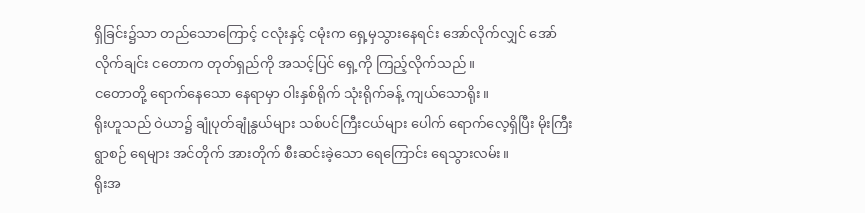ရှိခြင်း၌သာ တည်သောကြောင့် ငလုံးနှင့် ငမုံးက ရှေ့မှသွားနေရင်း အော်လိုက်လျှင် အော်လိုက်ချင်း ငတောက တုတ်ရှည်ကို အသင့်ပြင် ရှေ့ကို ကြည့်လိုက်သည်။
ငတောတို့ ရောက်နေသော နေရာမှာ ဝါးနှစ်ရိုက် သုံးရိုက်ခန့် ကျယ်သောရိုး။
ရိုးဟူသည် ဝဲယာ၌ ချုံပုတ်ချုံနွယ်များ သစ်ပင်ကြီးငယ်များ ပေါက် ရောက်လေ့ရှိပြီး မိုးကြီးရွာစဉ် ရေများ အင်တိုက် အားတိုက် စီးဆင်းခဲ့သော ရေကြောင်း ရေသွားလမ်း။
ရိုးအ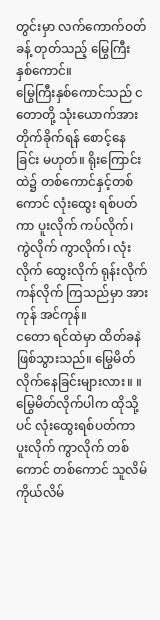တွင်းမှာ လက်ကောက်ဝတ်ခန့် တုတ်သည့် မြွေကြီး နှစ်ကောင်။
မြွေကြီးနှစ်ကောင်သည် ငတောတို့ သုံးယောက်အား တိုက်ခိုက်ရန် စောင့်နေခြင်း မဟုတ်။ ရိုးကြောင်းထဲ၌ တစ်ကောင်နှင့်တစ်ကောင် လုံးထွေး ရစ်ပတ်ကာ ပူးလိုက် ကပ်လိုက်၊ ကွဲလိုက် ကွာလိုက်၊ လုံးလိုက် ထွေးလိုက် ရုန်းလိုက် ကန်လိုက် ကြသည်မှာ အားကုန် အင်ကုန်။
ငတော ရင်ထဲမှာ ထိတ်ခနဲ ဖြစ်သွားသည်။ မြွေမိတ်လိုက်နေခြင်းများလား။ ။
မြွေမိတ်လိုက်ပါက ထိုသို့ပင် လုံးထွေးရစ်ပတ်ကာ ပူးလိုက် ကွာလိုက် တစ်ကောင် တစ်ကောင် သူလိမ် ကိုယ်လိမ်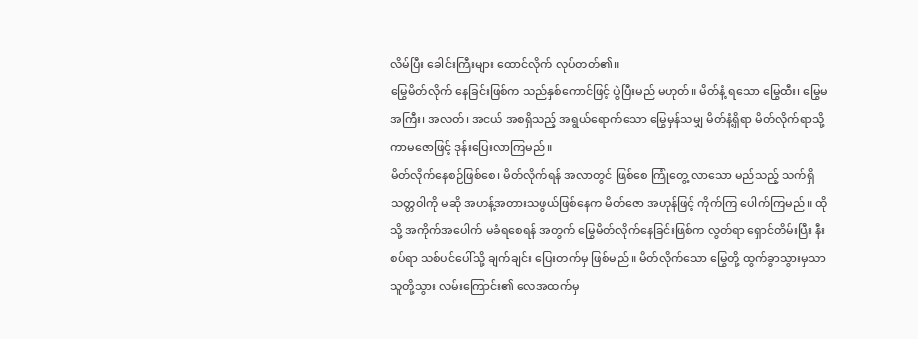လိမ်ပြီး ခေါင်းကြီးများ ထောင်လိုက် လုပ်တတ်၏။
မြွေမိတ်လိုက် နေခြင်းဖြစ်က သည်နှစ်ကောင်ဖြင့် ပွဲပြီးမည် မဟုတ်။ မိတ်နံ့ ရသော မြွေထီး၊ မြွေမ အကြီး၊ အလတ်၊ အငယ် အစရှိသည့် အရွယ်ရောက်သော မြွေမှန်သမျှ မိတ်နံ့ရှိရာ မိတ်လိုက်ရာသို့ ကာမဇောဖြင့် ဒုန်းပြေးလာကြမည်။
မိတ်လိုက်နေစဉ်ဖြစ်စေ၊ မိတ်လိုက်ရန် အလာတွင် ဖြစ်စေ ကြုံတွေ့ လာသော မည်သည့် သက်ရှိသတ္တဝါကို မဆို အဟန့်အတားသဖွယ်ဖြစ်နေက မိတ်ဇော အဟုန်ဖြင့် ကိုက်ကြ ပေါက်ကြမည်။ ထိုသို့ အကိုက်အပေါက် မခံရစေရန် အတွက် မြွေမိတ်လိုက်နေခြင်းဖြစ်က လွတ်ရာ ရှောင်တိမ်းပြီး နီးစပ်ရာ သစ်ပင်ပေါ်သို့ ချက်ချင်း ပြေးတက်မှ ဖြစ်မည်။ မိတ်လိုက်သော မြွေတို့ ထွက်ခွာသွားမှသာ သူတို့သွား လမ်းကြောင်း၏ လေအထက်မှ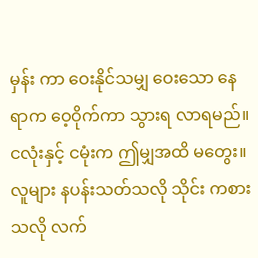မှန်း ကာ ဝေးနိုင်သမျှ ဝေးသော နေရာက ဝေ့ဝိုက်ကာ သွားရ လာရမည်။
ငလုံးနှင့် ငမုံးက ဤမျှအထိ မတွေး။ လူများ နပန်းသတ်သလို သိုင်း ကစားသလို လက်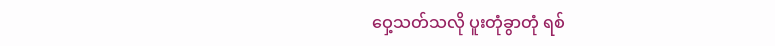ဝှေ့သတ်သလို ပူးတုံခွာတုံ ရစ်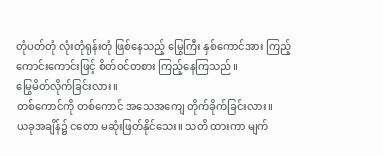တုံပတ်တုံ လုံးတုံရုန်းတုံ ဖြစ်နေသည့် မြွေကြီး နှစ်ကောင်အား ကြည့်ကောင်းကောင်းဖြင့် စိတ်ဝင်တစား ကြည့်နေကြသည်။
မြွေမိတ်လိုက်ခြင်းလား။
တစ်ကောင်ကို တစ်ကောင် အသေအကျေ တိုက်ခိုက်ခြင်းလား။
ယခုအချိန်၌ ငတော မဆုံးဖြတ်နိုင်သေး။ သတိ ထားကာ မျက်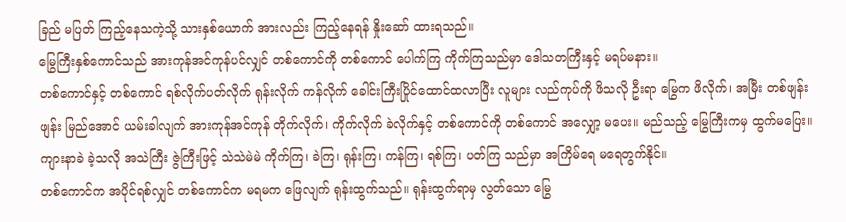ခြည် မပြတ် ကြည့်နေသကဲ့သို့ သားနှစ်ယောက် အားလည်း ကြည့်နေရန် နှိုးဆော် ထားရသည်။
မြွေကြီးနှစ်ကောင်သည် အားကုန်အင်ကုန်ပင်လျှင် တစ်ကောင်ကို တစ်ကောင် ပေါက်ကြ ကိုက်ကြသည်မှာ ဒေါသတကြီးနှင့် မရပ်မနား။
တစ်ကောင်နှင့် တစ်ကောင် ရစ်လိုက်ပတ်လိုက် ရုန်းလိုက် ကန်လိုက် ခေါင်းကြီးပြိုင်ထောင်ထလာပြီး လူများ လည်ကုပ်ကို ဖိသလို ဦးရာ မြွေက ဖိလိုက်၊ အမြီး တစ်ဖျန်းဖျန်း မြည်အောင် ယမ်းခါလျက် အားကုန်အင်ကုန် တိုက်လိုက်၊ ကိုက်လိုက် ခဲလိုက်နှင့် တစ်ကောင်ကို တစ်ကောင် အလျှော့ မပေး။ မည်သည့် မြွေကြီးကမှ ထွက်မပြေး။
ကျားနာခဲ ခဲ့သလို အသဲကြီး ဇွဲကြီးဖြင့် သဲသဲမဲမဲ ကိုက်ကြ၊ ခဲကြ၊ ရုန်းကြ၊ ကန်ကြ၊ ရစ်ကြ၊ ပတ်ကြ သည်မှာ အကြိမ်ရေ မရေတွက်နိုင်။
တစ်ကောင်က အပိုင်ရစ်လျှင် တစ်ကောင်က မရမက ဖြေလျက် ရုန်းထွက်သည်။ ရုန်းထွက်ရာမှ လွတ်သော မြွေ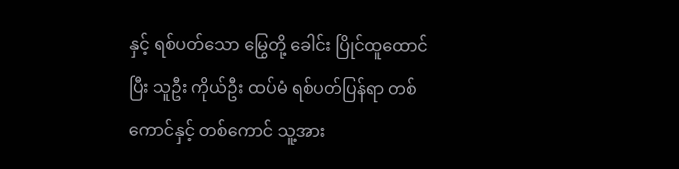နှင့် ရစ်ပတ်သော မြွေတို့ ခေါင်း ပြိုင်ထူထောင်ပြီး သူဦး ကိုယ်ဦး ထပ်မံ ရစ်ပတ်ပြန်ရာ တစ်ကောင်နှင့် တစ်ကောင် သူ့အား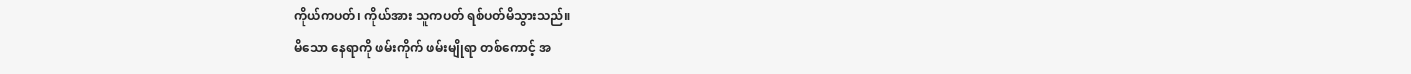ကိုယ်ကပတ်၊ ကိုယ်အား သူကပတ် ရစ်ပတ်မိသွားသည်။
မိသော နေရာကို ဖမ်းကိုက် ဖမ်းမျိုရာ တစ်ကောင့် အ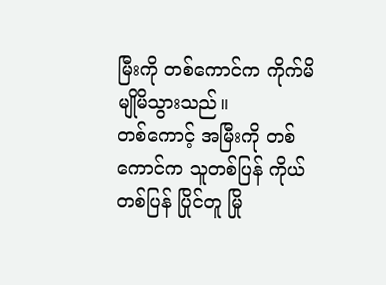မြီးကို တစ်ကောင်က ကိုက်မိ မျိုမိသွားသည်။
တစ်ကောင့် အမြီးကို တစ်ကောင်က သူတစ်ပြန် ကိုယ်တစ်ပြန် ပြိုင်တူ မြို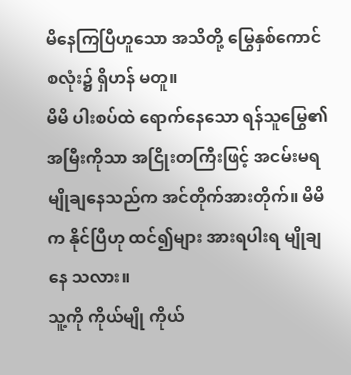မိနေကြပြီဟူသော အသိတို့ မြွေနှစ်ကောင် စလုံး၌ ရှိဟန် မတူ။
မိမိ ပါးစပ်ထဲ ရောက်နေသော ရန်သူမြွေ၏ အမြီးကိုသာ အငြိုးတကြီးဖြင့် အငမ်းမရ မျိုချနေသည်က အင်တိုက်အားတိုက်။ မိမိက နိုင်ပြီဟု ထင်၍များ အားရပါးရ မျိုချနေ သလား။
သူ့ကို ကိုယ်မျို ကိုယ်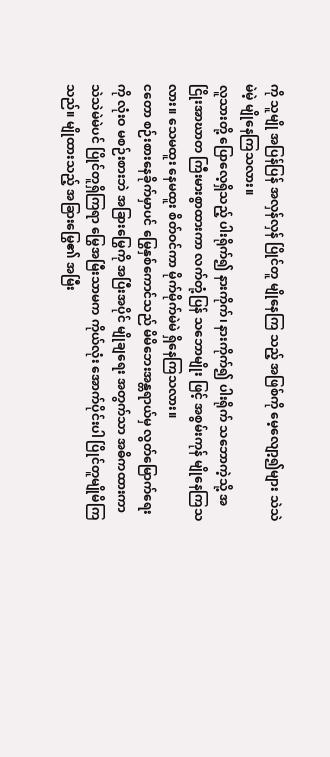ကို သူမျို အပြန်ပြန် အလှန်လှန် ပြိုင်တူ မျိုနေကြ သည့် အဖြစ်ကို မေ့လျော့၍များ သဲသဲမဲမဲ့ မျိုနေကြသလား။
လူသားတို့ ပြောလေ့ရှိသည့် ပါးရိုက်၍ နားကိုက်၊ နားကိုက်၍ ပါးရိုက် သဘောကဲ့သို့ အငြိုးအာဃာတ ကြီးမားစွာထားကာ လက်တုံ့ပြန် သဘောမျိုး ဖြင့် အစွမ်းကုန် မျိုနေကြသလား။ သေမထူး နေမထူး စိတ်ဝင်ကာ မိုက်မိုက်မဲမဲ ရှိနေကြသလား။
ငတော စဉ်းစားနေခိုက်မှာပင် မြွေနှစ်ကောင်သည် မိမိဘေးအန္တရာယ်မှ လွတ်မြောက်ရေးကို လုံးဝ မစဉ်းစားဘဲ အခြားမြွေကို အပြီးအပိုင် မျိုချရေး အတွက်သာ အဓိကထားကာ သဲသဲမဲမဲပင် ပြိုင်တူရှိကြရာ မြွေအမြီးသာမက ကိုယ်လုံး အောက်ပိုင်းပါ ပြိုင်တူမျိုမိကြသည်။ မျိုထားသည့် အခြားမြွေ၏ အမြီး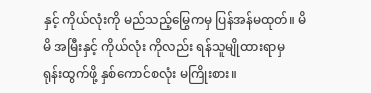နှင့် ကိုယ်လုံးကို မည်သည့်မြွေကမှ ပြန်အန်မထုတ်။ မိမိ အမြီးနှင့် ကိုယ်လုံး ကိုလည်း ရန်သူမျိုထားရာမှ ရုန်းထွက်ဖို့ နှစ်ကောင်စလုံး မကြိုးစား။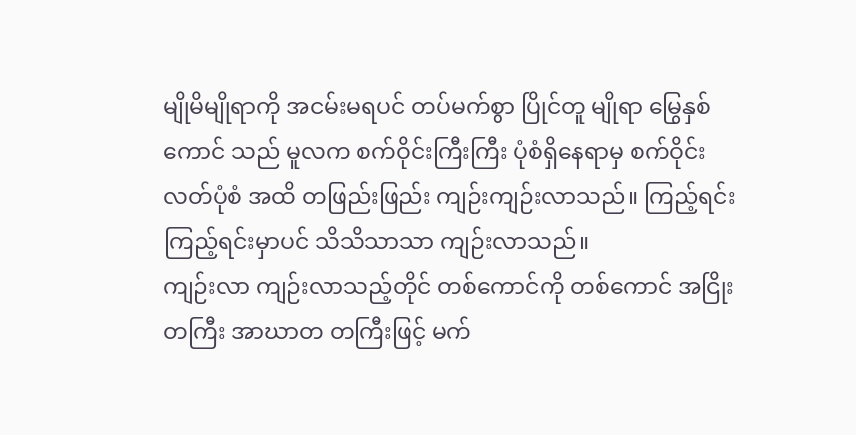မျိုမိမျိုရာကို အငမ်းမရပင် တပ်မက်စွာ ပြိုင်တူ မျိုရာ မြွေနှစ်ကောင် သည် မူလက စက်ဝိုင်းကြီးကြီး ပုံစံရှိနေရာမှ စက်ဝိုင်းလတ်ပုံစံ အထိ တဖြည်းဖြည်း ကျဉ်းကျဉ်းလာသည်။ ကြည့်ရင်း ကြည့်ရင်းမှာပင် သိသိသာသာ ကျဉ်းလာသည်။
ကျဉ်းလာ ကျဉ်းလာသည့်တိုင် တစ်ကောင်ကို တစ်ကောင် အငြိုးတကြီး အာဃာတ တကြီးဖြင့် မက်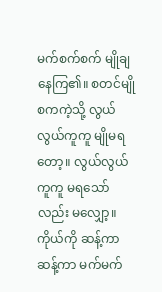မက်စက်စက် မျိုချနေကြ၏။ စတင်မျိုစကကဲ့သို့ လွယ်လွယ်ကူကူ မျိုမရတော့။ လွယ်လွယ်ကူကူ မရသော်လည်း မလျှော့။ ကိုယ်ကို ဆန့်ကာဆန့်ကာ မက်မက်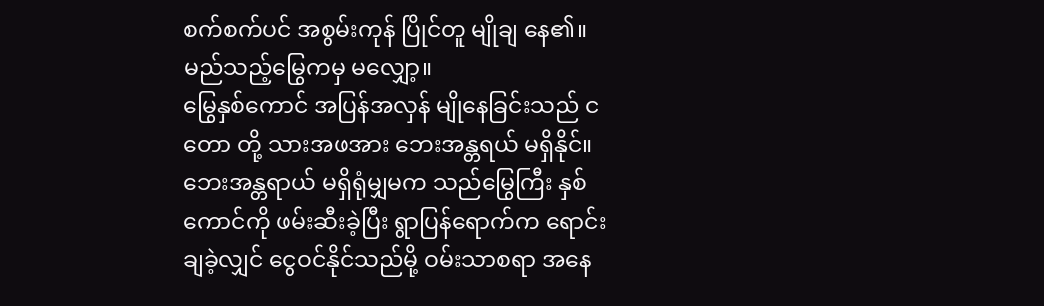စက်စက်ပင် အစွမ်းကုန် ပြိုင်တူ မျိုချ နေ၏။ မည်သည့်မြွေကမှ မလျှော့။
မြွေနှစ်ကောင် အပြန်အလှန် မျိုနေခြင်းသည် ငတော တို့ သားအဖအား ဘေးအန္တရယ် မရှိနိုင်။ ဘေးအန္တရာယ် မရှိရုံမျှမက သည်မြွေကြီး နှစ်ကောင်ကို ဖမ်းဆီးခဲ့ပြီး ရွာပြန်ရောက်က ရောင်းချခဲ့လျှင် ငွေဝင်နိုင်သည်မို့ ဝမ်းသာစရာ အနေ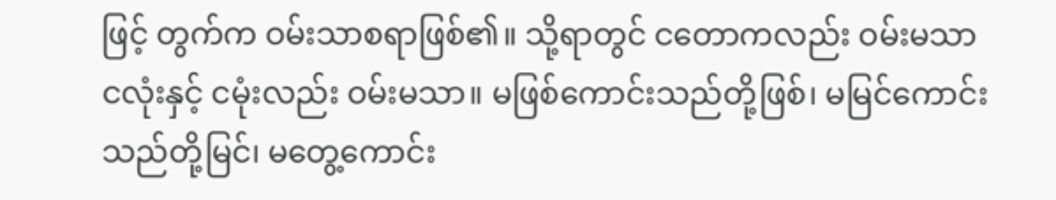ဖြင့် တွက်က ဝမ်းသာစရာဖြစ်၏။ သို့ရာတွင် ငတောကလည်း ဝမ်းမသာ ငလုံးနှင့် ငမုံးလည်း ဝမ်းမသာ။ မဖြစ်ကောင်းသည်တို့ဖြစ်၊ မမြင်ကောင်း သည်တို့မြင်၊ မတွေ့ကောင်း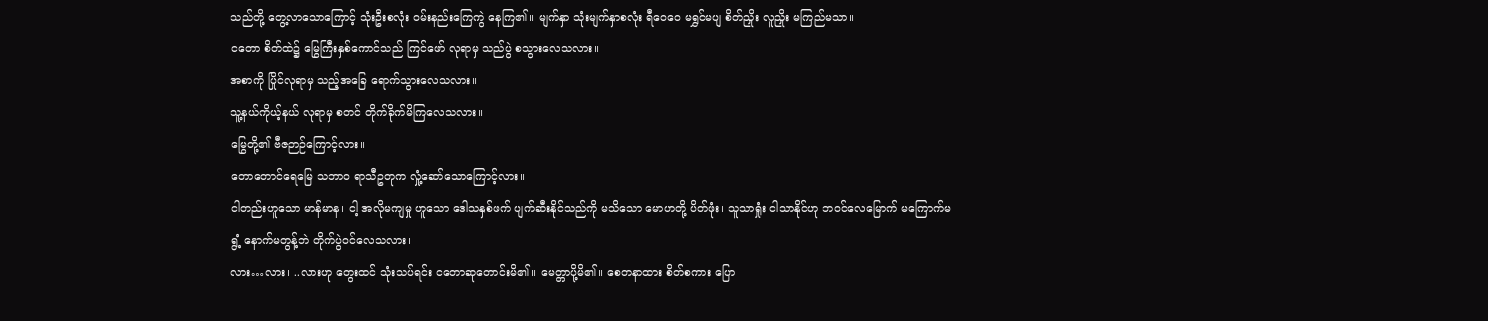သည်တို့ တွေ့လာသောကြောင့် သုံးဦးစလုံး ဝမ်းနည်းကြေကွဲ နေကြ၏။ မျက်နှာ သုံးမျက်နှာစလုံး ရီဝေဝေ မရွှင်မပျ စိတ်ညှိုး လူညှိုး မကြည်မသာ။
ငတော စိတ်ထဲ၌ မြွေကြီးနှစ်ကောင်သည် ကြင်ဖော် လုရာမှ သည်ပွဲ စသွားလေသလား။
အစာကို ပြိုင်လုရာမှ သည့်အခြေ ရောက်သွားလေသလား။
သူ့နယ်ကိုယ့်နယ် လုရာမှ စတင် တိုက်ခိုက်မိကြလေသလား။
မြွေတို့၏ ဗီဇဉာဉ်ကြောင့်လား။
တောတောင်ရေမြေ သဘာဝ ရာသီဥတုက လှုံ့ဆော်သောကြောင့်လား။
ငါတည်းဟူသော မာန်မာန၊ ငါ့ အလိုမကျမှု ဟူသော ဒေါသနှစ်ဖက် ပျက်ဆီးနိုင်သည်ကို မသိသော မောဟတို့ ပိတ်ဖုံး၊ သူသာရှုံး ငါသာနိုင်ဟု ဘဝင်လေမြောက် မကြောက်မရွံ့ နောက်မတွန့်ဘဲ တိုက်ပွဲဝင်လေသလား၊
လား…လား၊ ..လားဟု တွေးထင် သုံးသပ်ရင်း ငတောဆုတောင်းမိ၏။ မေတ္တာပို့မိ၏။ စေတနာထား စိတ်စကား ပြော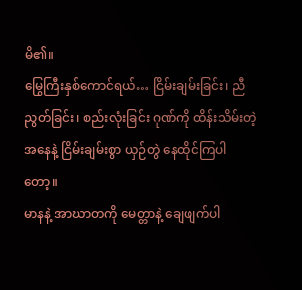မိ၏။
မြွေကြီးနှစ်ကောင်ရယ်… ငြိမ်းချမ်းခြင်း၊ ညီညွတ်ခြင်း၊ စည်းလုံးခြင်း ဂုဏ်ကို ထိန်းသိမ်းတဲ့ အနေနဲ့ ငြိမ်းချမ်းစွာ ယှဉ်တွဲ နေထိုင်ကြပါတော့။
မာနနဲ့ အာဃာတကို မေတ္တာနဲ့ ချေဖျက်ပါ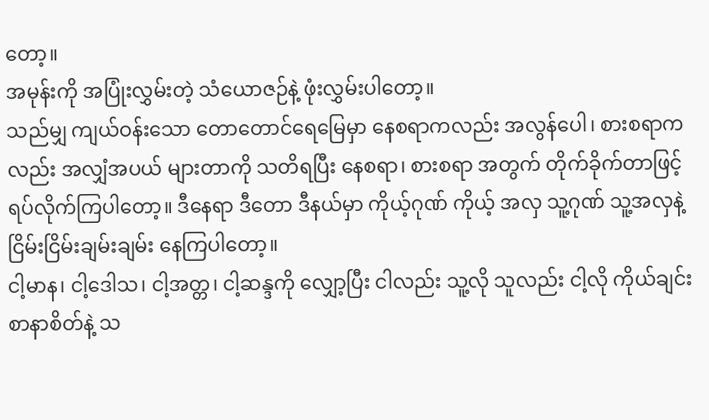တော့။
အမုန်းကို အပြုံးလွှမ်းတဲ့ သံယောဇဉ်နဲ့ ဖုံးလွှမ်းပါတော့။
သည်မျှ ကျယ်ဝန်းသော တောတောင်ရေမြေမှာ နေစရာကလည်း အလွန်ပေါ၊ စားစရာကလည်း အလျှံအပယ် များတာကို သတိရပြီး နေစရာ၊ စားစရာ အတွက် တိုက်ခိုက်တာဖြင့် ရပ်လိုက်ကြပါတော့။ ဒီနေရာ ဒီတော ဒီနယ်မှာ ကိုယ့်ဂုဏ် ကိုယ့် အလှ သူ့ဂုဏ် သူ့အလှနဲ့ ငြိမ်းငြိမ်းချမ်းချမ်း နေကြပါတော့။
ငါ့မာန၊ ငါ့ဒေါသ၊ ငါ့အတ္တ၊ ငါ့ဆန္ဒကို လျှော့ပြီး ငါလည်း သူ့လို သူလည်း ငါ့လို ကိုယ်ချင်းစာနာစိတ်နဲ့ သ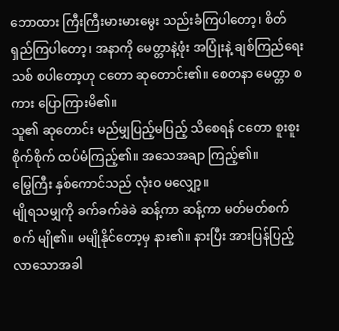ဘောထား ကြီးကြီးမားမားမွေး သည်းခံကြပါတော့၊ စိတ်ရှည်ကြပါတော့၊ အနာကို မေတ္တာနဲ့ဖုံး အပြုံးနဲ့ ချစ်ကြည်ရေးသစ် စပါတော့ဟု ငတော ဆုတောင်း၏။ စေတနာ မေတ္တာ စကား ပြောကြားမိ၏။
သူ၏ ဆုတောင်း မည်မျှပြည့်မပြည့် သိစေရန် ငတော စူးစူးစိုက်စိုက် ထပ်မံကြည့်၏။ အသေအချာ ကြည့်၏။
မြွေကြီး နှစ်ကောင်သည် လုံးဝ မလျှော့။
မျိုရသမျှကို ခက်ခက်ခဲခဲ ဆန့်ကာ ဆန့်ကာ မတ်မတ်စက်စက် မျို၏။ မမျိုနိုင်တော့မှ နား၏။ နားပြီး အားပြန်ပြည့်လာသောအခါ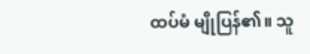ထပ်မံ မျိုပြန်၏။ သူ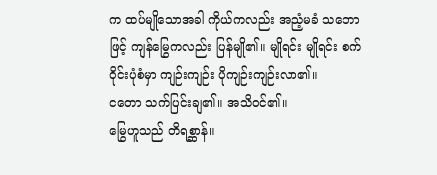က ထပ်မျိုသောအခါ ကိုယ်ကလည်း အညံ့မခံ သဘောဖြင့် ကျန်မြွေကလည်း ပြန်မျို၏။ မျိုရင်း မျိုရင်း စက်ဝိုင်းပုံစံမှာ ကျဉ်းကျဉ်း ပိုကျဉ်းကျဉ်းလာ၏။
ငတော သက်ပြင်းချ၏။ အသိဝင်၏။
မြွေဟူသည် တိရစ္ဆာန်။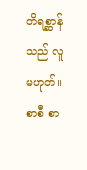တိရစ္ဆာန်သည် လူမဟုတ်။
စာစီ စာ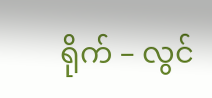ရိုက် – လွင်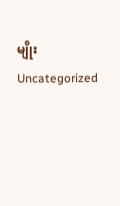မျိုး
Uncategorized